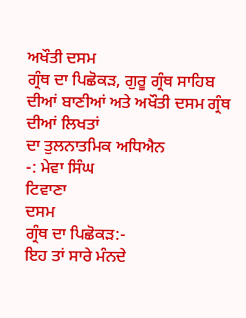ਅਖੌਤੀ ਦਸਮ
ਗ੍ਰੰਥ ਦਾ ਪਿਛੋਕੜ, ਗੁਰੂ ਗ੍ਰੰਥ ਸਾਹਿਬ ਦੀਆਂ ਬਾਣੀਆਂ ਅਤੇ ਅਖੌਤੀ ਦਸਮ ਗ੍ਰੰਥ ਦੀਆਂ ਲਿਖਤਾਂ
ਦਾ ਤੁਲਨਾਤਮਿਕ ਅਧਿਐਨ
-: ਮੇਵਾ ਸਿੰਘ
ਟਿਵਾਣਾ
ਦਸਮ
ਗ੍ਰੰਥ ਦਾ ਪਿਛੋਕੜ:-
ਇਹ ਤਾਂ ਸਾਰੇ ਮੰਨਦੇ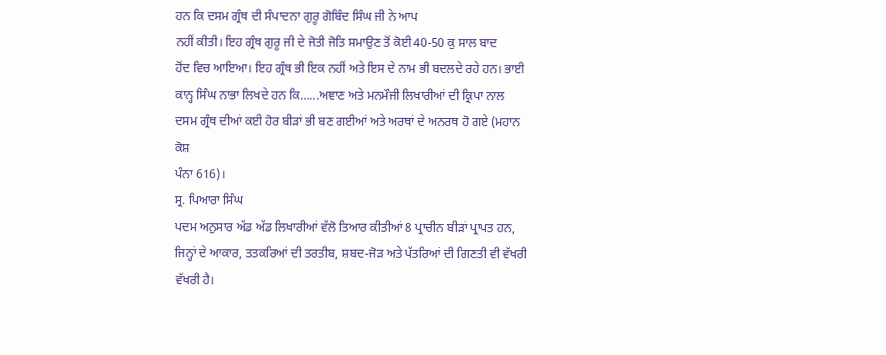ਹਨ ਕਿ ਦਸਮ ਗ੍ਰੰਥ ਦੀ ਸੰਪਾਦਨਾ ਗੁਰੂ ਗੋਬਿੰਦ ਸਿੰਘ ਜੀ ਨੇ ਆਪ
ਨਹੀਂ ਕੀਤੀ। ਇਹ ਗ੍ਰੰਥ ਗੁਰੂ ਜੀ ਦੇ ਜੋਤੀ ਜੋਤਿ ਸਮਾਉਣ ਤੋਂ ਕੋਈ 40-50 ਕੁ ਸਾਲ ਬਾਦ
ਹੋਂਦ ਵਿਚ ਆਇਆ। ਇਹ ਗ੍ਰੰਥ ਭੀ ਇਕ ਨਹੀਂ ਅਤੇ ਇਸ ਦੇ ਨਾਮ ਭੀ ਬਦਲਦੇ ਰਹੇ ਹਨ। ਭਾਈ
ਕਾਨ੍ਹ ਸਿੰਘ ਨਾਭਾ ਲਿਖਦੇ ਹਨ ਕਿ…...ਅਞਾਣ ਅਤੇ ਮਨਮੌਜੀ ਲਿਖਾਰੀਆਂ ਦੀ ਕ੍ਰਿਪਾ ਨਾਲ
ਦਸਮ ਗ੍ਰੰਥ ਦੀਆਂ ਕਈ ਹੋਰ ਬੀੜਾਂ ਭੀ ਬਣ ਗਈਆਂ ਅਤੇ ਅਰਥਾਂ ਦੇ ਅਨਰਥ ਹੋ ਗਏ (ਮਹਾਨ ਕੋਸ਼
ਪੰਨਾ 616)।
ਸ੍ਰ. ਪਿਆਰਾ ਸਿੰਘ
ਪਦਮ ਅਨੁਸਾਰ ਅੱਡ ਅੱਡ ਲਿਖਾਰੀਆਂ ਵੱਲੋ ਤਿਆਰ ਕੀਤੀਆਂ 8 ਪ੍ਰਾਚੀਨ ਬੀੜਾਂ ਪ੍ਰਾਪਤ ਹਨ,
ਜਿਨ੍ਹਾਂ ਦੇ ਆਕਾਰ, ਤਤਕਰਿਆਂ ਦੀ ਤਰਤੀਬ, ਸ਼ਬਦ-ਜੋੜ ਅਤੇ ਪੱਤਰਿਆਂ ਦੀ ਗਿਣਤੀ ਵੀ ਵੱਖਰੀ
ਵੱਖਰੀ ਹੈ।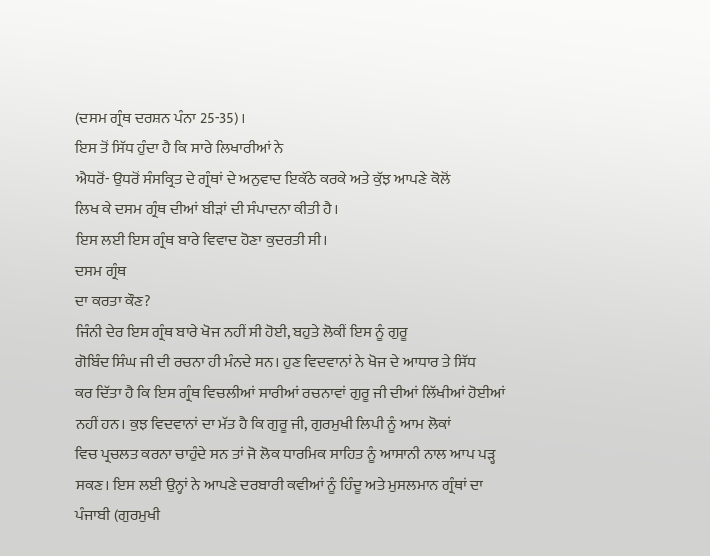(ਦਸਮ ਗ੍ਰੰਥ ਦਰਸ਼ਨ ਪੰਨਾ 25-35)।
ਇਸ ਤੋਂ ਸਿੱਧ ਹੁੰਦਾ ਹੈ ਕਿ ਸਾਰੇ ਲਿਖਾਰੀਆਂ ਨੇ
ਐਧਰੋਂ- ਉਧਰੋਂ ਸੰਸਕ੍ਰਿਤ ਦੇ ਗ੍ਰੰਥਾਂ ਦੇ ਅਨੁਵਾਦ ਇਕੱਠੇ ਕਰਕੇ ਅਤੇ ਕੁੱਝ ਆਪਣੇ ਕੋਲੋਂ
ਲਿਖ ਕੇ ਦਸਮ ਗ੍ਰੰਥ ਦੀਆਂ ਬੀੜਾਂ ਦੀ ਸੰਪਾਦਨਾ ਕੀਤੀ ਹੈ।
ਇਸ ਲਈ ਇਸ ਗ੍ਰੰਥ ਬਾਰੇ ਵਿਵਾਦ ਹੋਣਾ ਕੁਦਰਤੀ ਸੀ।
ਦਸਮ ਗ੍ਰੰਥ
ਦਾ ਕਰਤਾ ਕੌਣ?
ਜਿੰਨੀ ਦੇਰ ਇਸ ਗ੍ਰੰਥ ਬਾਰੇ ਖੋਜ ਨਹੀਂ ਸੀ ਹੋਈ, ਬਹੁਤੇ ਲੋਕੀਂ ਇਸ ਨੂੰ ਗੁਰੂ
ਗੋਬਿੰਦ ਸਿੰਘ ਜੀ ਦੀ ਰਚਨਾ ਹੀ ਮੰਨਦੇ ਸਨ। ਹੁਣ ਵਿਦਵਾਨਾਂ ਨੇ ਖੋਜ ਦੇ ਆਧਾਰ ਤੇ ਸਿੱਧ
ਕਰ ਦਿੱਤਾ ਹੈ ਕਿ ਇਸ ਗ੍ਰੰਥ ਵਿਚਲੀਆਂ ਸਾਰੀਆਂ ਰਚਨਾਵਾਂ ਗੁਰੂ ਜੀ ਦੀਆਂ ਲਿੱਖੀਆਂ ਹੋਈਆਂ
ਨਹੀਂ ਹਨ। ਕੁਝ ਵਿਦਵਾਨਾਂ ਦਾ ਮੱਤ ਹੈ ਕਿ ਗੁਰੂ ਜੀ, ਗੁਰਮੁਖੀ ਲਿਪੀ ਨੂੰ ਆਮ ਲੋਕਾਂ
ਵਿਚ ਪ੍ਰਚਲਤ ਕਰਨਾ ਚਾਹੁੰਦੇ ਸਨ ਤਾਂ ਜੋ ਲੋਕ ਧਾਰਮਿਕ ਸਾਹਿਤ ਨੂੰ ਆਸਾਨੀ ਨਾਲ ਆਪ ਪੜ੍ਹ
ਸਕਣ। ਇਸ ਲਈ ਉਨ੍ਹਾਂ ਨੇ ਆਪਣੇ ਦਰਬਾਰੀ ਕਵੀਆਂ ਨੂੰ ਹਿੰਦੂ ਅਤੇ ਮੁਸਲਮਾਨ ਗ੍ਰੰਥਾਂ ਦਾ
ਪੰਜਾਬੀ (ਗੁਰਮੁਖੀ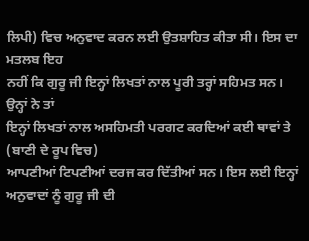ਲਿਪੀ) ਵਿਚ ਅਨੁਵਾਦ ਕਰਨ ਲਈ ਉਤਸ਼ਾਹਿਤ ਕੀਤਾ ਸੀ। ਇਸ ਦਾ ਮਤਲਬ ਇਹ
ਨਹੀਂ ਕਿ ਗੁਰੂ ਜੀ ਇਨ੍ਹਾਂ ਲਿਖਤਾਂ ਨਾਲ ਪੂਰੀ ਤਰ੍ਹਾਂ ਸਹਿਮਤ ਸਨ। ਉਨ੍ਹਾਂ ਨੇ ਤਾਂ
ਇਨ੍ਹਾਂ ਲਿਖਤਾਂ ਨਾਲ ਅਸਹਿਮਤੀ ਪਰਗਟ ਕਰਦਿਆਂ ਕਈ ਥਾਵਾਂ ਤੇ (ਬਾਣੀ ਦੇ ਰੂਪ ਵਿਚ)
ਆਪਣੀਆਂ ਟਿਪਣੀਆਂ ਦਰਜ ਕਰ ਦਿੱਤੀਆਂ ਸਨ। ਇਸ ਲਈ ਇਨ੍ਹਾਂ ਅਨੁਵਾਦਾਂ ਨੂੰ ਗੁਰੂ ਜੀ ਦੀ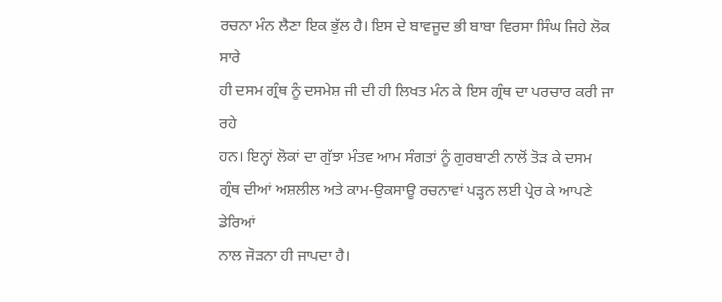ਰਚਨਾ ਮੰਨ ਲੈਣਾ ਇਕ ਭੁੱਲ ਹੈ। ਇਸ ਦੇ ਬਾਵਜੂਦ ਭੀ ਬਾਬਾ ਵਿਰਸਾ ਸਿੰਘ ਜਿਹੇ ਲੋਕ ਸਾਰੇ
ਹੀ ਦਸਮ ਗ੍ਰੰਥ ਨੂੰ ਦਸਮੇਸ਼ ਜੀ ਦੀ ਹੀ ਲਿਖਤ ਮੰਨ ਕੇ ਇਸ ਗ੍ਰੰਥ ਦਾ ਪਰਚਾਰ ਕਰੀ ਜਾ ਰਹੇ
ਹਨ। ਇਨ੍ਹਾਂ ਲੋਕਾਂ ਦਾ ਗੁੱਝਾ ਮੰਤਵ ਆਮ ਸੰਗਤਾਂ ਨੂੰ ਗੁਰਬਾਣੀ ਨਾਲੋਂ ਤੋੜ ਕੇ ਦਸਮ
ਗ੍ਰੰਥ ਦੀਆਂ ਅਸ਼ਲੀਲ ਅਤੇ ਕਾਮ-ਉਕਸਾਊ ਰਚਨਾਵਾਂ ਪੜ੍ਹਨ ਲਈ ਪ੍ਰੇਰ ਕੇ ਆਪਣੇ ਡੇਰਿਆਂ
ਨਾਲ ਜੋੜਨਾ ਹੀ ਜਾਪਦਾ ਹੈ।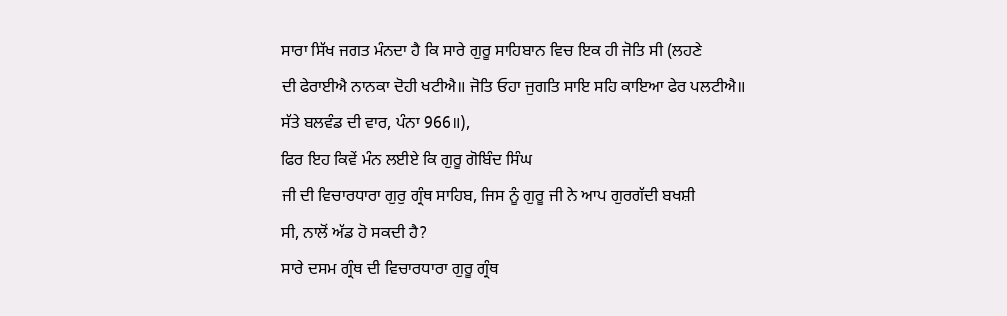ਸਾਰਾ ਸਿੱਖ ਜਗਤ ਮੰਨਦਾ ਹੈ ਕਿ ਸਾਰੇ ਗੁਰੂ ਸਾਹਿਬਾਨ ਵਿਚ ਇਕ ਹੀ ਜੋਤਿ ਸੀ (ਲਹਣੇ
ਦੀ ਫੇਰਾਈਐ ਨਾਨਕਾ ਦੋਹੀ ਖਟੀਐ॥ ਜੋਤਿ ਓਹਾ ਜੁਗਤਿ ਸਾਇ ਸਹਿ ਕਾਇਆ ਫੇਰ ਪਲਟੀਐ॥
ਸੱਤੇ ਬਲਵੰਡ ਦੀ ਵਾਰ, ਪੰਨਾ 966॥),
ਫਿਰ ਇਹ ਕਿਵੇਂ ਮੰਨ ਲਈਏ ਕਿ ਗੁਰੂ ਗੋਬਿੰਦ ਸਿੰਘ
ਜੀ ਦੀ ਵਿਚਾਰਧਾਰਾ ਗੁਰੁ ਗ੍ਰੰਥ ਸਾਹਿਬ, ਜਿਸ ਨੂੰ ਗੁਰੂ ਜੀ ਨੇ ਆਪ ਗੁਰਗੱਦੀ ਬਖਸ਼ੀ
ਸੀ, ਨਾਲੋਂ ਅੱਡ ਹੋ ਸਕਦੀ ਹੈ?
ਸਾਰੇ ਦਸਮ ਗ੍ਰੰਥ ਦੀ ਵਿਚਾਰਧਾਰਾ ਗੁਰੂ ਗ੍ਰੰਥ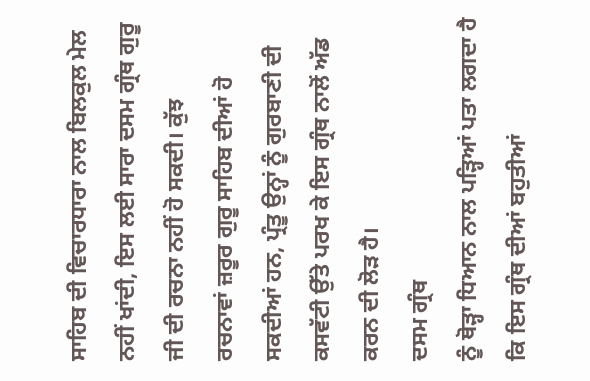ਸਾਹਿਬ ਦੀ ਵਿਚਾਰਧਾਰਾ ਨਾਲ ਬਿਲਕੁਲ ਮੇਲ
ਨਹੀਂ ਖਾਂਦੀ, ਇਸ ਲਈ ਸਾਰਾ ਦਸਮ ਗ੍ਰੰਥ ਗੁਰੂ ਜੀ ਦੀ ਰਚਨਾ ਨਹੀਂ ਹੋ ਸਕਦੀ। ਕੁੱਝ
ਰਚਨਾਵਾਂ ਜ਼ਰੂਰ ਗੁਰੂ ਸਾਹਿਬ ਦੀਆਂ ਹੋ ਸਕਦੀਆਂ ਹਨ, ਪ੍ਰੰਤੂ ਉਨ੍ਹਾਂ ਨੂੰ ਗੁਰਬਾਣੀ ਦੀ
ਕਸਵੱਟੀ ਉੱਤੇ ਪਰਖ ਕੇ ਇਸ ਗ੍ਰੰਥ ਨਾਲੋਂ ਅੱਡ ਕਰਨ ਦੀ ਲੋੜ ਹੈ।
ਦਸਮ ਗ੍ਰੰਥ
ਨੂੰ ਥੋੜ੍ਹਾ ਧਿਆਨ ਨਾਲ ਪੜ੍ਹਿਆਂ ਪਤਾ ਲਗਦਾ ਹੈ ਕਿ ਇਸ ਗ੍ਰੰਥ ਦੀਆਂ ਬਹੁਤੀਆਂ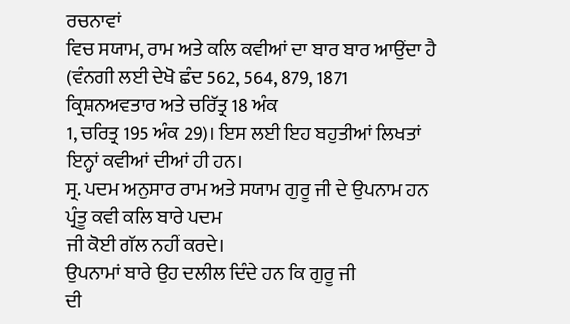ਰਚਨਾਵਾਂ
ਵਿਚ ਸਯਾਮ, ਰਾਮ ਅਤੇ ਕਲਿ ਕਵੀਆਂ ਦਾ ਬਾਰ ਬਾਰ ਆਉਂਦਾ ਹੈ
(ਵੰਨਗੀ ਲਈ ਦੇਖੋ ਛੰਦ 562, 564, 879, 1871 ਕ੍ਰਿਸ਼ਨਅਵਤਾਰ ਅਤੇ ਚਰਿੱਤ੍ਰ 18 ਅੰਕ
1, ਚਰਿਤ੍ਰ 195 ਅੰਕ 29)। ਇਸ ਲਈ ਇਹ ਬਹੁਤੀਆਂ ਲਿਖਤਾਂ ਇਨ੍ਹਾਂ ਕਵੀਆਂ ਦੀਆਂ ਹੀ ਹਨ।
ਸ੍ਰ. ਪਦਮ ਅਨੁਸਾਰ ਰਾਮ ਅਤੇ ਸਯਾਮ ਗੁਰੂ ਜੀ ਦੇ ਉਪਨਾਮ ਹਨ ਪ੍ਰੰਤੂ ਕਵੀ ਕਲਿ ਬਾਰੇ ਪਦਮ
ਜੀ ਕੋਈ ਗੱਲ ਨਹੀਂ ਕਰਦੇ।
ਉਪਨਾਮਾਂ ਬਾਰੇ ਉਹ ਦਲੀਲ ਦਿੰਦੇ ਹਨ ਕਿ ਗੁਰੂ ਜੀ
ਦੀ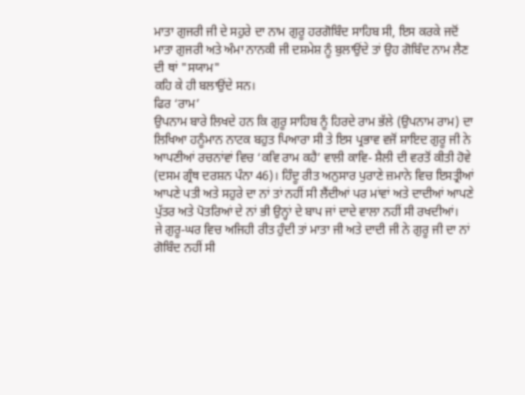ਮਾਤਾ ਗੁਜਰੀ ਜੀ ਦੇ ਸਹੁਰੇ ਦਾ ਨਾਮ ਗੁਰੂ ਹਰਗੋਬਿੰਦ ਸਾਹਿਬ ਸੀ, ਇਸ ਕਰਕੇ ਜਦੋਂ
ਮਾਤਾ ਗੁਜਰੀ ਅਤੇ ਅੰਮਾ ਨਾਨਕੀ ਜੀ ਦਸ਼ਮੇਸ਼ ਨੂੰ ਬੁਲਾਉਂਦੇ ਤਾਂ ਉਹ ਗੋਬਿੰਦ ਨਾਮ ਲੈਣ
ਦੀ ਥਾਂ "ਸਯਾਮ"
ਕਹਿ ਕੇ ਹੀ ਬਲਾਉਂਦੇ ਸਨ।
ਫਿਰ ‘ਰਾਮ’
ਉਪਨਾਮ ਬਾਰੇ ਲਿਖਦੇ ਹਨ ਕਿ ਗੁਰੂ ਸਾਹਿਬ ਨੂੰ ਹਿਰਦੇ ਰਾਮ ਭੱਲੇ (ਉਪਨਾਮ ਰਾਮ) ਦਾ
ਲਿਖਿਆ ਹਨੂੰਮਾਨ ਨਾਟਕ ਬਹੁਤ ਪਿਆਰਾ ਸੀ ਤੇ ਇਸ ਪ੍ਰਭਾਵ ਵਜੋਂ ਸ਼ਾਇਦ ਗੁਰੂ ਜੀ ਨੇ
ਆਪਣੀਆਂ ਰਚਨਾਂਵਾਂ ਵਿਚ ‘ਕਵਿ ਰਾਮ ਕਹੈ’ ਵਾਲੀ ਕਾਵਿ- ਸ਼ੈਲੀ ਦੀ ਵਰਤੋਂ ਕੀਤੀ ਹੋਵੇ
(ਦਸਮ ਗ੍ਰੰਥ ਦਰਸ਼ਨ ਪੰਨਾ 46)। ਹਿੰਦੂ ਰੀਤ ਅਨੁਸਾਰ ਪੁਰਾਣੇ ਜ਼ਮਾਨੇ ਵਿਚ ਇਸਤ੍ਰੀਆਂ
ਆਪਣੇ ਪਤੀ ਅਤੇ ਸਹੁਰੇ ਦਾ ਨਾਂ ਤਾਂ ਨਹੀਂ ਸੀ ਲੈਂਦੀਆਂ ਪਰ ਮਾਂਵਾਂ ਅਤੇ ਦਾਦੀਆਂ ਆਪਣੇ
ਪੁੱਤਰ ਅਤੇ ਪੋਤਰਿਆਂ ਦੇ ਨਾਂ ਭੀ ਉਨ੍ਹਾਂ ਦੇ ਬਾਪ ਜਾਂ ਦਾਦੇ ਵਾਲਾ ਨਹੀਂ ਸੀ ਰਖਦੀਆਂ।
ਜੇ ਗੁਰੂ-ਘਰ ਵਿਚ ਅਜਿਹੀ ਰੀਤ ਹੁੰਦੀ ਤਾਂ ਮਾਤਾ ਜੀ ਅਤੇ ਦਾਦੀ ਜੀ ਨੇ ਗੁਰੂ ਜੀ ਦਾ ਨਾਂ
ਗੋਬਿੰਦ ਨਹੀਂ ਸੀ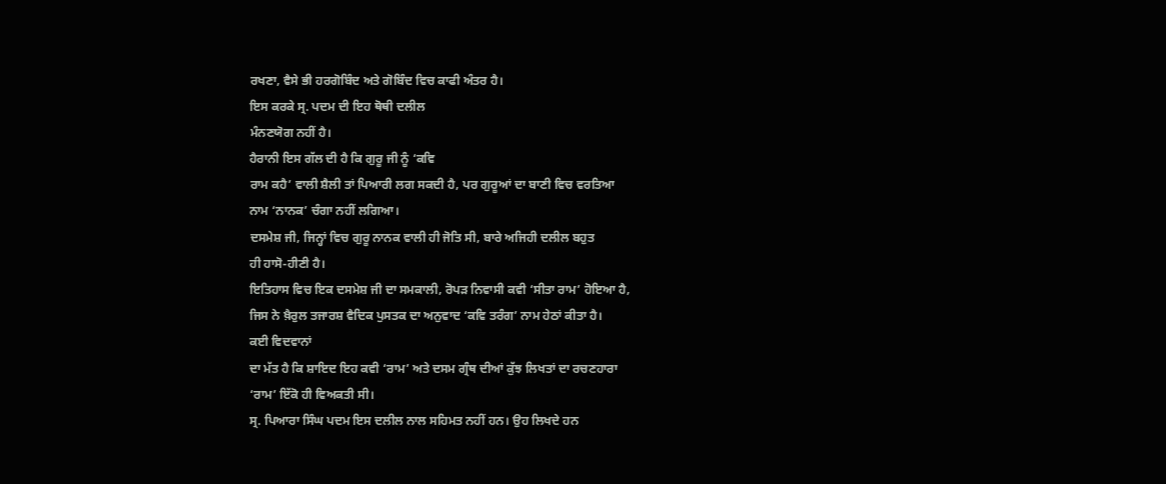ਰਖਣਾ, ਵੈਸੇ ਭੀ ਹਰਗੋਬਿੰਦ ਅਤੇ ਗੋਬਿੰਦ ਵਿਚ ਕਾਫੀ ਅੰਤਰ ਹੈ।
ਇਸ ਕਰਕੇ ਸ੍ਰ. ਪਦਮ ਦੀ ਇਹ ਥੋਥੀ ਦਲੀਲ
ਮੰਨਣਯੋਗ ਨਹੀਂ ਹੈ।
ਹੈਰਾਨੀ ਇਸ ਗੱਲ ਦੀ ਹੈ ਕਿ ਗੁਰੂ ਜੀ ਨੂੰ ‘ਕਵਿ
ਰਾਮ ਕਹੈ’ ਵਾਲੀ ਸ਼ੈਲੀ ਤਾਂ ਪਿਆਰੀ ਲਗ ਸਕਦੀ ਹੈ, ਪਰ ਗੁਰੂਆਂ ਦਾ ਬਾਣੀ ਵਿਚ ਵਰਤਿਆ
ਨਾਮ ‘ਨਾਨਕ’ ਚੰਗਾ ਨਹੀਂ ਲਗਿਆ।
ਦਸਮੇਸ਼ ਜੀ, ਜਿਨ੍ਹਾਂ ਵਿਚ ਗੁਰੂ ਨਾਨਕ ਵਾਲੀ ਹੀ ਜੋਤਿ ਸੀ, ਬਾਰੇ ਅਜਿਹੀ ਦਲੀਲ ਬਹੁਤ
ਹੀ ਹਾਸੋ-ਹੀਣੀ ਹੈ।
ਇਤਿਹਾਸ ਵਿਚ ਇਕ ਦਸਮੇਸ਼ ਜੀ ਦਾ ਸਮਕਾਲੀ, ਰੋਪੜ ਨਿਵਾਸੀ ਕਵੀ ‘ਸੀਤਾ ਰਾਮ’ ਹੋਇਆ ਹੈ,
ਜਿਸ ਨੇ ਖ਼ੈਰੁਲ ਤਜਾਰਸ਼ ਵੈਦਿਕ ਪੁਸਤਕ ਦਾ ਅਨੁਵਾਦ ‘ਕਵਿ ਤਰੰਗ’ ਨਾਮ ਹੇਠਾਂ ਕੀਤਾ ਹੈ।
ਕਈ ਵਿਦਵਾਨਾਂ
ਦਾ ਮੱਤ ਹੈ ਕਿ ਸ਼ਾਇਦ ਇਹ ਕਵੀ ‘ਰਾਮ’ ਅਤੇ ਦਸਮ ਗ੍ਰੰਥ ਦੀਆਂ ਕੁੱਝ ਲਿਖਤਾਂ ਦਾ ਰਚਣਹਾਰਾ
‘ਰਾਮ’ ਇੱਕੋ ਹੀ ਵਿਅਕਤੀ ਸੀ।
ਸ੍ਰ. ਪਿਆਰਾ ਸਿੰਘ ਪਦਮ ਇਸ ਦਲੀਲ ਨਾਲ ਸਹਿਮਤ ਨਹੀਂ ਹਨ। ਉਹ ਲਿਖਦੇ ਹਨ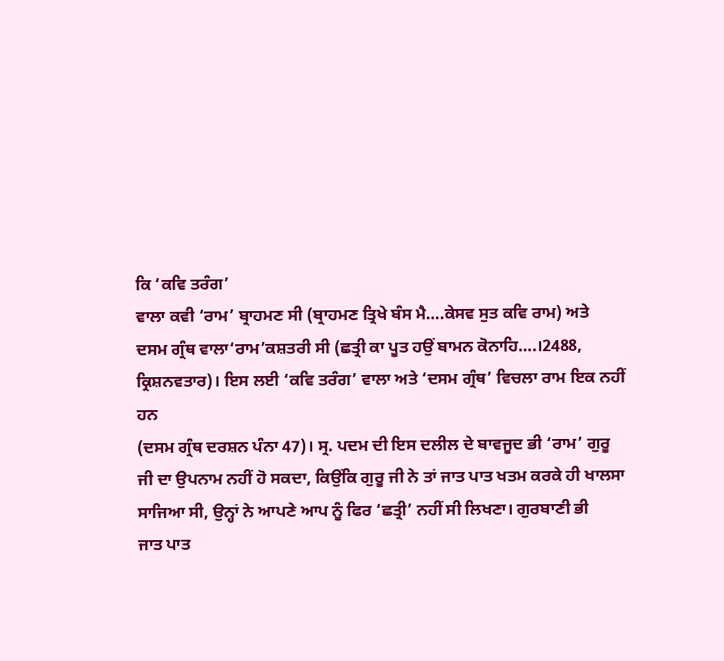ਕਿ ‘ਕਵਿ ਤਰੰਗ’
ਵਾਲਾ ਕਵੀ ‘ਰਾਮ’ ਬ੍ਰਾਹਮਣ ਸੀ (ਬ੍ਰਾਹਮਣ ਤ੍ਰਿਖੇ ਬੰਸ ਮੈ….ਕੇਸਵ ਸੁਤ ਕਵਿ ਰਾਮ) ਅਤੇ
ਦਸਮ ਗ੍ਰੰਥ ਵਾਲਾ‘ਰਾਮ’ਕਸ਼ਤਰੀ ਸੀ (ਛਤ੍ਰੀ ਕਾ ਪੂਤ ਹਉਂ ਬਾਮਨ ਕੋਨਾਹਿ….।2488,
ਕ੍ਰਿਸ਼ਨਵਤਾਰ)। ਇਸ ਲਈ ‘ਕਵਿ ਤਰੰਗ’ ਵਾਲਾ ਅਤੇ ‘ਦਸਮ ਗ੍ਰੰਥ’ ਵਿਚਲਾ ਰਾਮ ਇਕ ਨਹੀਂ ਹਨ
(ਦਸਮ ਗ੍ਰੰਥ ਦਰਸ਼ਨ ਪੰਨਾ 47)। ਸ੍ਰ. ਪਦਮ ਦੀ ਇਸ ਦਲੀਲ ਦੇ ਬਾਵਜੂਦ ਭੀ ‘ਰਾਮ’ ਗੁਰੂ
ਜੀ ਦਾ ਉਪਨਾਮ ਨਹੀਂ ਹੋ ਸਕਦਾ, ਕਿਉਂਕਿ ਗੁਰੂ ਜੀ ਨੇ ਤਾਂ ਜਾਤ ਪਾਤ ਖਤਮ ਕਰਕੇ ਹੀ ਖਾਲਸਾ
ਸਾਜਿਆ ਸੀ, ਉਨ੍ਹਾਂ ਨੇ ਆਪਣੇ ਆਪ ਨੂੰ ਫਿਰ ‘ਛਤ੍ਰੀ’ ਨਹੀਂ ਸੀ ਲਿਖਣਾ। ਗੁਰਬਾਣੀ ਭੀ
ਜਾਤ ਪਾਤ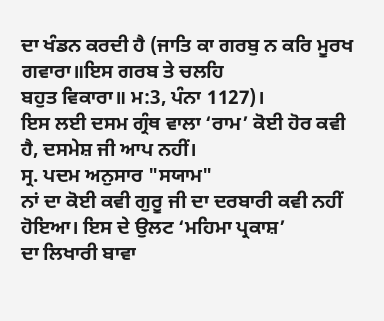ਦਾ ਖੰਡਨ ਕਰਦੀ ਹੈ (ਜਾਤਿ ਕਾ ਗਰਬੁ ਨ ਕਰਿ ਮੂਰਖ ਗਵਾਰਾ॥ਇਸ ਗਰਬ ਤੇ ਚਲਹਿ
ਬਹੁਤ ਵਿਕਾਰਾ॥ ਮ:3, ਪੰਨਾ 1127)।
ਇਸ ਲਈ ਦਸਮ ਗ੍ਰੰਥ ਵਾਲਾ ‘ਰਾਮ’ ਕੋਈ ਹੋਰ ਕਵੀ
ਹੈ, ਦਸਮੇਸ਼ ਜੀ ਆਪ ਨਹੀਂ।
ਸ੍ਰ. ਪਦਮ ਅਨੁਸਾਰ "ਸਯਾਮ"
ਨਾਂ ਦਾ ਕੋਈ ਕਵੀ ਗੁਰੂ ਜੀ ਦਾ ਦਰਬਾਰੀ ਕਵੀ ਨਹੀਂ ਹੋਇਆ। ਇਸ ਦੇ ਉਲਟ ‘ਮਹਿਮਾ ਪ੍ਰਕਾਸ਼’
ਦਾ ਲਿਖਾਰੀ ਬਾਵਾ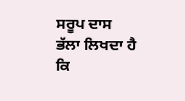ਸਰੂਪ ਦਾਸ ਭੱਲਾ ਲਿਖਦਾ ਹੈ ਕਿ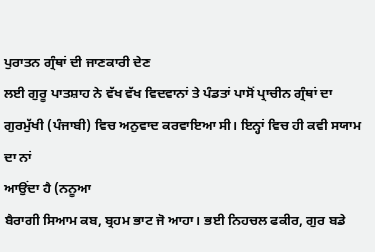ਪੁਰਾਤਨ ਗ੍ਰੰਥਾਂ ਦੀ ਜਾਣਕਾਰੀ ਦੇਣ
ਲਈ ਗੁਰੂ ਪਾਤਸ਼ਾਹ ਨੇ ਵੱਖ ਵੱਖ ਵਿਦਵਾਨਾਂ ਤੇ ਪੰਡਤਾਂ ਪਾਸੋਂ ਪ੍ਰਾਚੀਨ ਗ੍ਰੰਥਾਂ ਦਾ
ਗੁਰਮੁੱਖੀ (ਪੰਜਾਬੀ) ਵਿਚ ਅਨੁਵਾਦ ਕਰਵਾਇਆ ਸੀ। ਇਨ੍ਹਾਂ ਵਿਚ ਹੀ ਕਵੀ ਸਯਾਮ ਦਾ ਨਾਂ
ਆਉਂਦਾ ਹੈ (ਨਨੂਆ
ਬੈਰਾਗੀ ਸਿਆਮ ਕਬ, ਬ੍ਰਹਮ ਭਾਟ ਜੋ ਆਹਾ। ਭਈ ਨਿਹਚਲ ਫਕੀਰ, ਗੁਰ ਬਡੇ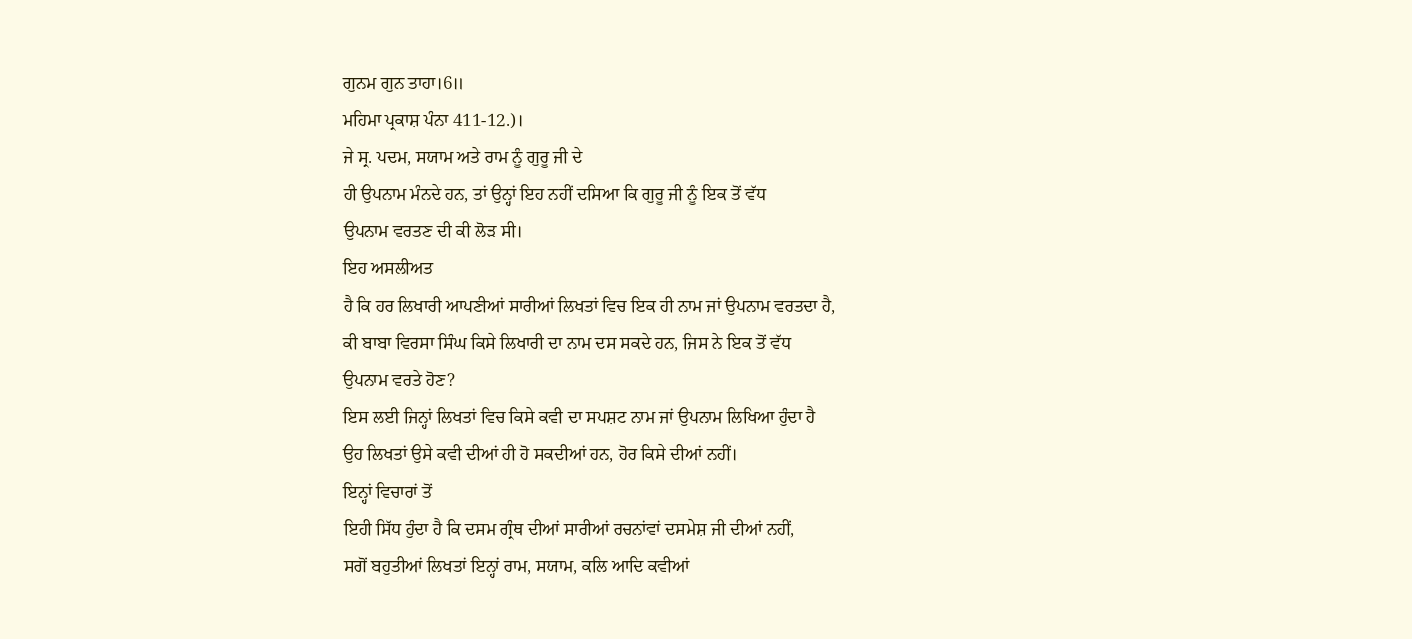ਗੁਨਮ ਗੁਨ ਤਾਹਾ।6॥
ਮਹਿਮਾ ਪ੍ਰਕਾਸ਼ ਪੰਨਾ 411-12.)।
ਜੇ ਸ੍ਰ. ਪਦਮ, ਸਯਾਮ ਅਤੇ ਰਾਮ ਨੂੰ ਗੁਰੂ ਜੀ ਦੇ
ਹੀ ਉਪਨਾਮ ਮੰਨਦੇ ਹਨ, ਤਾਂ ਉਨ੍ਹਾਂ ਇਹ ਨਹੀਂ ਦਸਿਆ ਕਿ ਗੁਰੂ ਜੀ ਨੂੰ ਇਕ ਤੋਂ ਵੱਧ
ਉਪਨਾਮ ਵਰਤਣ ਦੀ ਕੀ ਲੋੜ ਸੀ।
ਇਹ ਅਸਲੀਅਤ
ਹੈ ਕਿ ਹਰ ਲਿਖਾਰੀ ਆਪਣੀਆਂ ਸਾਰੀਆਂ ਲਿਖਤਾਂ ਵਿਚ ਇਕ ਹੀ ਨਾਮ ਜਾਂ ਉਪਨਾਮ ਵਰਤਦਾ ਹੈ,
ਕੀ ਬਾਬਾ ਵਿਰਸਾ ਸਿੰਘ ਕਿਸੇ ਲਿਖਾਰੀ ਦਾ ਨਾਮ ਦਸ ਸਕਦੇ ਹਨ, ਜਿਸ ਨੇ ਇਕ ਤੋਂ ਵੱਧ
ਉਪਨਾਮ ਵਰਤੇ ਹੋਣ?
ਇਸ ਲਈ ਜਿਨ੍ਹਾਂ ਲਿਖਤਾਂ ਵਿਚ ਕਿਸੇ ਕਵੀ ਦਾ ਸਪਸ਼ਟ ਨਾਮ ਜਾਂ ਉਪਨਾਮ ਲਿਖਿਆ ਹੁੰਦਾ ਹੈ
ਉਹ ਲਿਖਤਾਂ ਉਸੇ ਕਵੀ ਦੀਆਂ ਹੀ ਹੋ ਸਕਦੀਆਂ ਹਨ, ਹੋਰ ਕਿਸੇ ਦੀਆਂ ਨਹੀਂ।
ਇਨ੍ਹਾਂ ਵਿਚਾਰਾਂ ਤੋਂ
ਇਹੀ ਸਿੱਧ ਹੁੰਦਾ ਹੈ ਕਿ ਦਸਮ ਗ੍ਰੰਥ ਦੀਆਂ ਸਾਰੀਆਂ ਰਚਨਾਂਵਾਂ ਦਸਮੇਸ਼ ਜੀ ਦੀਆਂ ਨਹੀਂ,
ਸਗੋਂ ਬਹੁਤੀਆਂ ਲਿਖਤਾਂ ਇਨ੍ਹਾਂ ਰਾਮ, ਸਯਾਮ, ਕਲਿ ਆਦਿ ਕਵੀਆਂ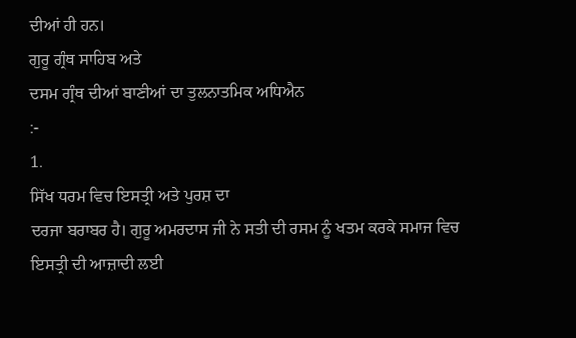ਦੀਆਂ ਹੀ ਹਨ।
ਗੁਰੂ ਗ੍ਰੰਥ ਸਾਹਿਬ ਅਤੇ
ਦਸਮ ਗ੍ਰੰਥ ਦੀਆਂ ਬਾਣੀਆਂ ਦਾ ਤੁਲਨਾਤਮਿਕ ਅਧਿਐਨ
:-
1.
ਸਿੱਖ ਧਰਮ ਵਿਚ ਇਸਤ੍ਰੀ ਅਤੇ ਪੁਰਸ਼ ਦਾ
ਦਰਜਾ ਬਰਾਬਰ ਹੈ। ਗੁਰੂ ਅਮਰਦਾਸ ਜੀ ਨੇ ਸਤੀ ਦੀ ਰਸਮ ਨੂੰ ਖਤਮ ਕਰਕੇ ਸਮਾਜ ਵਿਚ
ਇਸਤ੍ਰੀ ਦੀ ਆਜ਼ਾਦੀ ਲਈ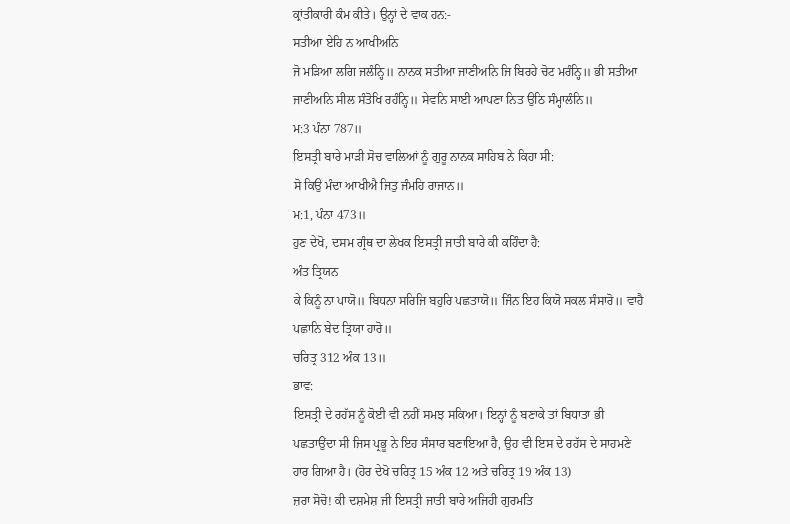ਕ੍ਰਾਂਤੀਕਾਰੀ ਕੰਮ ਕੀਤੇ। ਉਨ੍ਹਾਂ ਦੇ ਵਾਕ ਹਨ:-
ਸਤੀਆ ਏਹਿ ਨ ਆਖੀਅਨਿ
ਜੋ ਮੜਿਆ ਲਗਿ ਜਲੰਨ੍ਹਿ॥ ਨਾਨਕ ਸਤੀਆ ਜਾਣੀਅਨਿ ਜਿ ਬਿਰਹੇ ਚੋਟ ਮਰੰਨ੍ਹਿ॥ ਭੀ ਸਤੀਆ
ਜਾਣੀਅਨਿ ਸੀਲ ਸੰਤੋਖਿ ਰਹੰਨ੍ਹਿ॥ ਸੇਵਨਿ ਸਾਈ ਆਪਣਾ ਨਿਤ ਉਠਿ ਸੰਮ੍ਹਾਲੰਨਿ॥
ਮ:3 ਪੰਨਾ 787॥
ਇਸਤ੍ਰੀ ਬਾਰੇ ਮਾੜੀ ਸੋਚ ਵਾਲਿਆਂ ਨੂੰ ਗੁਰੂ ਨਾਨਕ ਸਾਹਿਬ ਨੇ ਕਿਹਾ ਸੀ:
ਸੋ ਕਿਉ ਮੰਦਾ ਆਖੀਐ ਜਿਤੁ ਜੰਮਹਿ ਰਾਜਾਨ॥
ਮ:1, ਪੰਨਾ 473॥
ਹੁਣ ਦੇਖੋ, ਦਸਮ ਗ੍ਰੰਥ ਦਾ ਲੇਖਕ ਇਸਤ੍ਰੀ ਜਾਤੀ ਬਾਰੇ ਕੀ ਕਹਿੰਦਾ ਹੈ:
ਅੰਤ ਤ੍ਰਿਯਨ
ਕੇ ਕਿਨੂੰ ਨਾ ਪਾਯੋ॥ ਬਿਧਨਾ ਸਰਿਜਿ ਬਹੁਰਿ ਪਛਤਾਯੋ॥ ਜਿੰਨ ਇਹ ਕਿਯੋ ਸਕਲ ਸੰਸਾਰੋ॥ ਵਾਹੈ
ਪਛਾਨਿ ਬੇਦ ਤ੍ਰਿਯਾ ਹਾਰੋ॥
ਚਰਿਤ੍ਰ 312 ਅੰਕ 13॥
ਭਾਵ:
ਇਸਤ੍ਰੀ ਦੇ ਰਹੱਸ ਨੂੰ ਕੋਈ ਵੀ ਨਹੀਂ ਸਮਝ ਸਕਿਆ। ਇਨ੍ਹਾਂ ਨੂੰ ਬਣਾਕੇ ਤਾਂ ਬਿਧਾਤਾ ਭੀ
ਪਛਤਾਉਂਦਾ ਸੀ ਜਿਸ ਪ੍ਰਭੂ ਨੇ ਇਹ ਸੰਸਾਰ ਬਣਾਇਆ ਹੈ, ਉਹ ਵੀ ਇਸ ਦੇ ਰਹੱਸ ਦੇ ਸਾਹਮਣੇ
ਹਾਰ ਗਿਆ ਹੈ। (ਹੋਰ ਦੇਖੋ ਚਰਿਤ੍ਰ 15 ਅੰਕ 12 ਅਤੇ ਚਰਿਤ੍ਰ 19 ਅੰਕ 13)
ਜ਼ਰਾ ਸੋਚੋ! ਕੀ ਦਸ਼ਮੇਸ਼ ਜੀ ਇਸਤ੍ਰੀ ਜਾਤੀ ਬਾਰੇ ਅਜਿਹੀ ਗੁਰਮਤਿ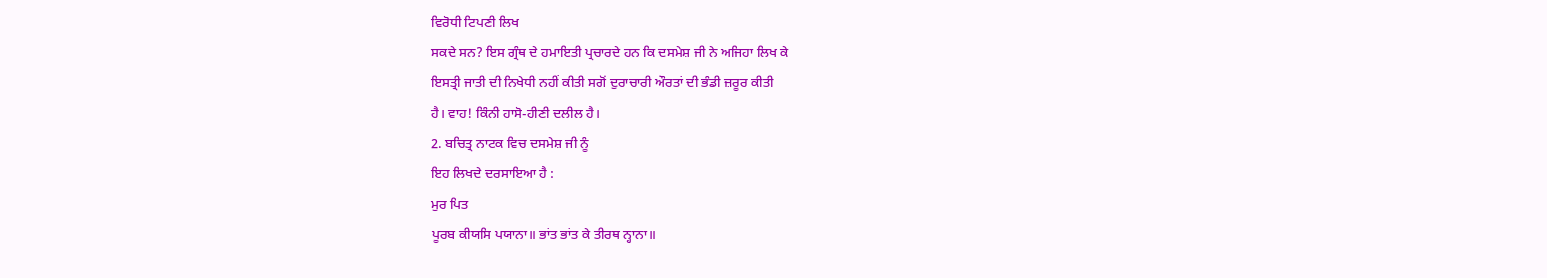ਵਿਰੋਧੀ ਟਿਪਣੀ ਲਿਖ
ਸਕਦੇ ਸਨ? ਇਸ ਗ੍ਰੰਥ ਦੇ ਹਮਾਇਤੀ ਪ੍ਰਚਾਰਦੇ ਹਨ ਕਿ ਦਸਮੇਸ਼ ਜੀ ਨੇ ਅਜਿਹਾ ਲਿਖ ਕੇ
ਇਸਤ੍ਰੀ ਜਾਤੀ ਦੀ ਨਿਖੇਧੀ ਨਹੀਂ ਕੀਤੀ ਸਗੋਂ ਦੁਰਾਚਾਰੀ ਔਰਤਾਂ ਦੀ ਭੰਡੀ ਜ਼ਰੂਰ ਕੀਤੀ
ਹੈ। ਵਾਹ! ਕਿੰਨੀ ਹਾਸੋ-ਹੀਣੀ ਦਲੀਲ ਹੈ।
2. ਬਚਿਤ੍ਰ ਨਾਟਕ ਵਿਚ ਦਸਮੇਸ਼ ਜੀ ਨੂੰ
ਇਹ ਲਿਖਦੇ ਦਰਸਾਇਆ ਹੈ :
ਮੁਰ ਪਿਤ
ਪੂਰਬ ਕੀਯਸਿ ਪਯਾਨਾ॥ ਭਾਂਤ ਭਾਂਤ ਕੇ ਤੀਰਥ ਨ੍ਹਾਨਾ॥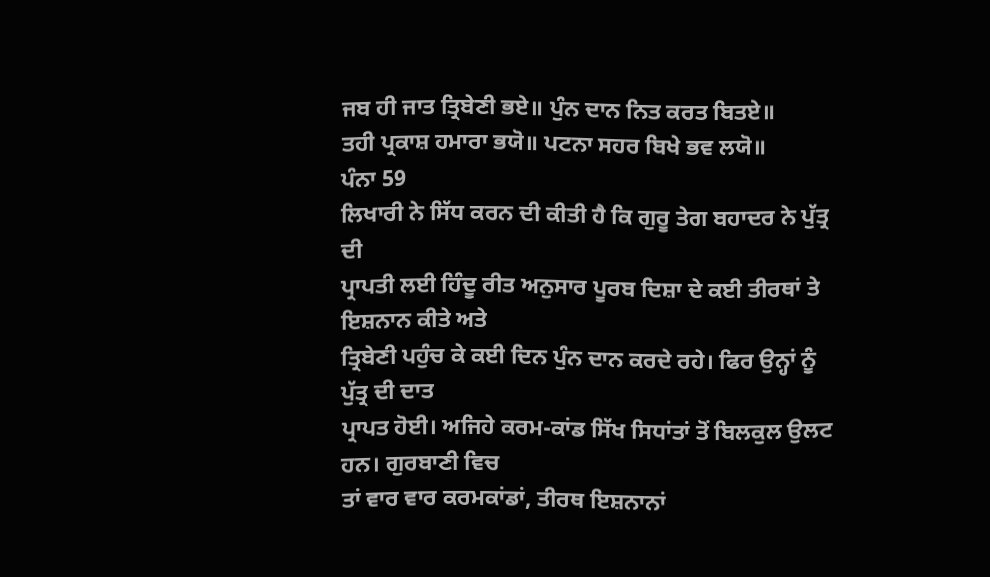ਜਬ ਹੀ ਜਾਤ ਤ੍ਰਿਬੇਣੀ ਭਏ॥ ਪੁੰਨ ਦਾਨ ਨਿਤ ਕਰਤ ਬਿਤਏ॥
ਤਹੀ ਪ੍ਰਕਾਸ਼ ਹਮਾਰਾ ਭਯੋ॥ ਪਟਨਾ ਸਹਰ ਬਿਖੇ ਭਵ ਲਯੋ॥
ਪੰਨਾ 59
ਲਿਖਾਰੀ ਨੇ ਸਿੱਧ ਕਰਨ ਦੀ ਕੀਤੀ ਹੈ ਕਿ ਗੁਰੂ ਤੇਗ ਬਹਾਦਰ ਨੇ ਪੁੱਤ੍ਰ ਦੀ
ਪ੍ਰਾਪਤੀ ਲਈ ਹਿੰਦੂ ਰੀਤ ਅਨੁਸਾਰ ਪੂਰਬ ਦਿਸ਼ਾ ਦੇ ਕਈ ਤੀਰਥਾਂ ਤੇ ਇਸ਼ਨਾਨ ਕੀਤੇ ਅਤੇ
ਤ੍ਰਿਬੇਣੀ ਪਹੁੰਚ ਕੇ ਕਈ ਦਿਨ ਪੁੰਨ ਦਾਨ ਕਰਦੇ ਰਹੇ। ਫਿਰ ਉਨ੍ਹਾਂ ਨੂੰ ਪੁੱਤ੍ਰ ਦੀ ਦਾਤ
ਪ੍ਰਾਪਤ ਹੋਈ। ਅਜਿਹੇ ਕਰਮ-ਕਾਂਡ ਸਿੱਖ ਸਿਧਾਂਤਾਂ ਤੋਂ ਬਿਲਕੁਲ ਉਲਟ ਹਨ। ਗੁਰਬਾਣੀ ਵਿਚ
ਤਾਂ ਵਾਰ ਵਾਰ ਕਰਮਕਾਂਡਾਂ, ਤੀਰਥ ਇਸ਼ਨਾਨਾਂ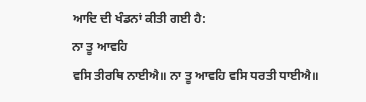ਆਦਿ ਦੀ ਖੰਡਨਾਂ ਕੀਤੀ ਗਈ ਹੈ:
ਨਾ ਤੂ ਆਵਹਿ
ਵਸਿ ਤੀਰਥਿ ਨਾਈਐ॥ ਨਾ ਤੂ ਆਵਹਿ ਵਸਿ ਧਰਤੀ ਧਾਈਐ॥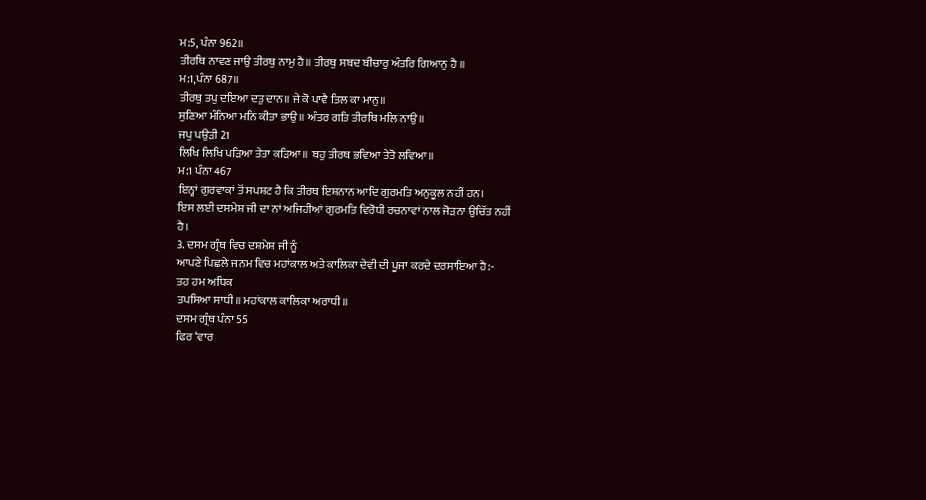ਮ:5, ਪੰਨਾ 962॥
ਤੀਰਥਿ ਨਾਵਣ ਜਾਉ ਤੀਰਥੁ ਨਾਮੁ ਹੈ॥ ਤੀਰਥੁ ਸਬਦ ਬੀਚਾਰੁ ਅੰਤਰਿ ਗਿਆਨੁ ਹੈ ॥
ਮ:1,ਪੰਨਾ 687॥
ਤੀਰਥੁ ਤਪੁ ਦਇਆ ਦਤੁ ਦਾਨ॥ ਜੇ ਕੋ ਪਾਵੈ ਤਿਲ ਕਾ ਮਾਨੁ॥
ਸੁਣਿਆ ਮੰਨਿਆ ਮਨਿ ਕੀਤਾ ਭਾਉ॥ ਅੰਤਰ ਗਤਿ ਤੀਰਥਿ ਮਲਿ ਨਾਉ॥
ਜਪੁ ਪਉੜੀ 21
ਲਿਖਿ ਲਿਖਿ ਪੜਿਆ ਤੇਤਾ ਕੜਿਆ॥ ਬਹੁ ਤੀਰਥ ਭਵਿਆ ਤੇਤੋ ਲਵਿਆ॥
ਮ:1 ਪੰਨਾ 467
ਇਨ੍ਹਾਂ ਗੁਰਵਾਕਾਂ ਤੋਂ ਸਪਸ਼ਟ ਹੈ ਕਿ ਤੀਰਥ ਇਸ਼ਨਾਨ ਆਦਿ ਗੁਰਮਤਿ ਅਨੁਕੂਲ ਨਹੀਂ ਹਨ।
ਇਸ ਲਈ ਦਸਮੇਸ਼ ਜੀ ਦਾ ਨਾਂ ਅਜਿਹੀਆਂ ਗੁਰਮਤਿ ਵਿਰੋਧੀ ਰਚਨਾਵਾਂ ਨਾਲ ਜੋੜਨਾ ਉਚਿੱਤ ਨਹੀਂ
ਹੈ।
3. ਦਸਮ ਗ੍ਰੰਥ ਵਿਚ ਦਸ਼ਮੇਸ਼ ਜੀ ਨੂੰ
ਆਪਣੇ ਪਿਛਲੇ ਜਨਮ ਵਿਚ ਮਹਾਂਕਾਲ ਅਤੇ ਕਾਲਿਕਾ ਦੇਵੀ ਦੀ ਪੂਜਾ ਕਰਦੇ ਦਰਸਾਇਆ ਹੈ:-
ਤਹ ਹਮ ਅਧਿਕ
ਤਪਸਿਆ ਸਾਧੀ॥ ਮਹਾਂਕਾਲ ਕਾਲਿਕਾ ਅਰਾਧੀ॥
ਦਸਮ ਗ੍ਰੰਥ ਪੰਨਾ 55
ਫਿਰ ‘ਵਾਰ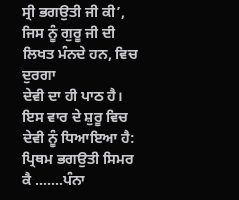ਸ੍ਰੀ ਭਗਉਤੀ ਜੀ ਕੀ’, ਜਿਸ ਨੂੰ ਗੁਰੂ ਜੀ ਦੀ ਲਿਖਤ ਮੰਨਦੇ ਹਨ, ਵਿਚ ਦੁਰਗਾ
ਦੇਵੀ ਦਾ ਹੀ ਪਾਠ ਹੈ। ਇਸ ਵਾਰ ਦੇ ਸ਼ੁਰੂ ਵਿਚ ਦੇਵੀ ਨੂੰ ਧਿਆਇਆ ਹੈ:
ਪ੍ਰਿਥਮ ਭਗਉਤੀ ਸਿਮਰ
ਕੈ …….ਪੰਨਾ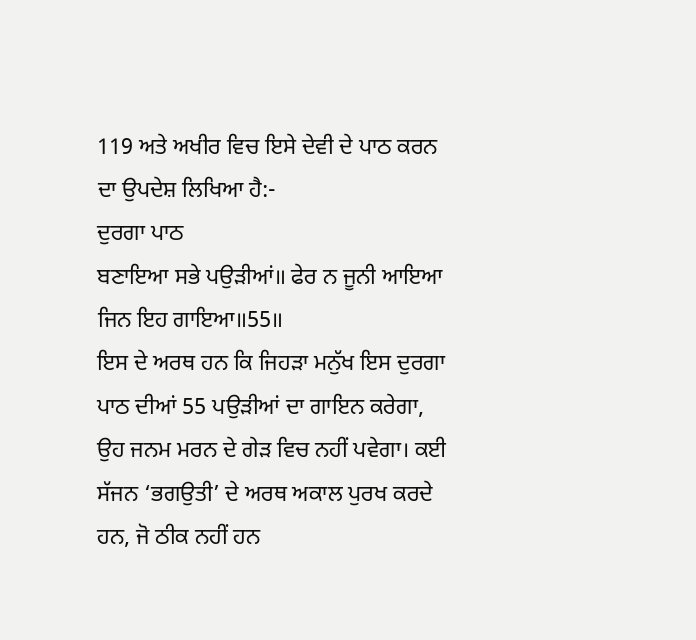119 ਅਤੇ ਅਖੀਰ ਵਿਚ ਇਸੇ ਦੇਵੀ ਦੇ ਪਾਠ ਕਰਨ ਦਾ ਉਪਦੇਸ਼ ਲਿਖਿਆ ਹੈ:-
ਦੁਰਗਾ ਪਾਠ
ਬਣਾਇਆ ਸਭੇ ਪਉੜੀਆਂ॥ ਫੇਰ ਨ ਜੂਨੀ ਆਇਆ ਜਿਨ ਇਹ ਗਾਇਆ॥55॥
ਇਸ ਦੇ ਅਰਥ ਹਨ ਕਿ ਜਿਹੜਾ ਮਨੁੱਖ ਇਸ ਦੁਰਗਾ ਪਾਠ ਦੀਆਂ 55 ਪਉੜੀਆਂ ਦਾ ਗਾਇਨ ਕਰੇਗਾ,
ਉਹ ਜਨਮ ਮਰਨ ਦੇ ਗੇੜ ਵਿਚ ਨਹੀਂ ਪਵੇਗਾ। ਕਈ ਸੱਜਨ ‘ਭਗਉਤੀ’ ਦੇ ਅਰਥ ਅਕਾਲ ਪੁਰਖ ਕਰਦੇ
ਹਨ, ਜੋ ਠੀਕ ਨਹੀਂ ਹਨ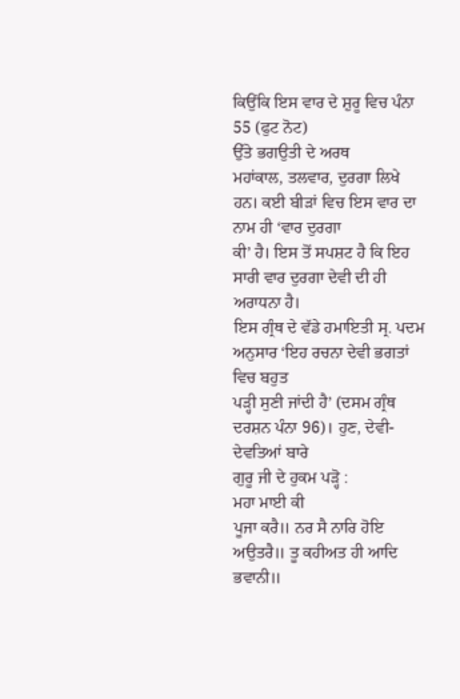ਕਿਉਂਕਿ ਇਸ ਵਾਰ ਦੇ ਸ਼ੁਰੂ ਵਿਚ ਪੰਨਾ 55 (ਫੁਟ ਨੋਟ)
ਉੱਤੇ ਭਗਉਤੀ ਦੇ ਅਰਥ
ਮਹਾਂਕਾਲ, ਤਲਵਾਰ, ਦੁਰਗਾ ਲਿਖੇ ਹਨ। ਕਈ ਬੀੜਾਂ ਵਿਚ ਇਸ ਵਾਰ ਦਾ ਨਾਮ ਹੀ ‘ਵਾਰ ਦੁਰਗਾ
ਕੀ’ ਹੈ। ਇਸ ਤੋਂ ਸਪਸ਼ਟ ਹੈ ਕਿ ਇਹ ਸਾਰੀ ਵਾਰ ਦੁਰਗਾ ਦੇਵੀ ਦੀ ਹੀ ਅਰਾਧਨਾ ਹੈ।
ਇਸ ਗ੍ਰੰਥ ਦੇ ਵੱਡੇ ਹਮਾਇਤੀ ਸ੍ਰ. ਪਦਮ ਅਨੁਸਾਰ ‘ਇਹ ਰਚਨਾ ਦੇਵੀ ਭਗਤਾਂ ਵਿਚ ਬਹੁਤ
ਪੜ੍ਹੀ ਸੁਣੀ ਜਾਂਦੀ ਹੈ’ (ਦਸਮ ਗ੍ਰੰਥ ਦਰਸ਼ਨ ਪੰਨਾ 96)। ਹੁਣ, ਦੇਵੀ-ਦੇਵਤਿਆਂ ਬਾਰੇ
ਗੁਰੂ ਜੀ ਦੇ ਹੁਕਮ ਪੜ੍ਹੋ :
ਮਹਾ ਮਾਈ ਕੀ
ਪੂਜਾ ਕਰੈ॥ ਨਰ ਸੈ ਨਾਰਿ ਹੋਇ ਅਉਤਰੈ॥ ਤੂ ਕਹੀਅਤ ਹੀ ਆਦਿ ਭਵਾਨੀ॥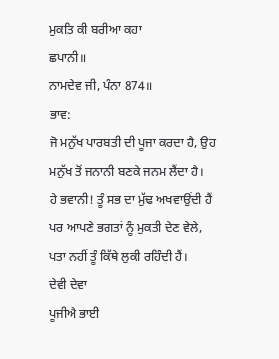ਮੁਕਤਿ ਕੀ ਬਰੀਆ ਕਹਾ
ਛਪਾਨੀ॥
ਨਾਮਦੇਵ ਜੀ, ਪੰਨਾ 874॥
ਭਾਵ:
ਜੋ ਮਨੁੱਖ ਪਾਰਬਤੀ ਦੀ ਪੂਜਾ ਕਰਦਾ ਹੈ, ਉਹ ਮਨੁੱਖ ਤੋਂ ਜਨਾਨੀ ਬਣਕੇ ਜਨਮ ਲੈਂਦਾ ਹੈ।
ਹੇ ਭਵਾਨੀ! ਤੂੰ ਸਭ ਦਾ ਮੁੱਢ ਅਖਵਾਉਂਦੀ ਹੈਂ ਪਰ ਆਪਣੇ ਭਗਤਾਂ ਨੂੰ ਮੁਕਤੀ ਦੇਣ ਵੇਲੇ,
ਪਤਾ ਨਹੀਂ ਤੂੰ ਕਿੱਥੇ ਲੁਕੀ ਰਹਿੰਦੀ ਹੈਂ।
ਦੇਵੀ ਦੇਵਾ
ਪੂਜੀਐ ਭਾਈ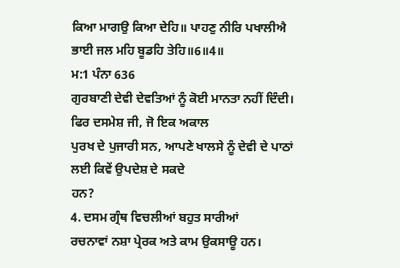ਕਿਆ ਮਾਗਉ ਕਿਆ ਦੇਹਿ॥ ਪਾਹਣੁ ਨੀਰਿ ਪਖਾਲੀਐ ਭਾਈ ਜਲ ਮਹਿ ਬੂਡਹਿ ਤੇਹਿ॥6॥4॥
ਮ:1 ਪੰਨਾ 636
ਗੁਰਬਾਣੀ ਦੇਵੀ ਦੇਵਤਿਆਂ ਨੂੰ ਕੋਈ ਮਾਨਤਾ ਨਹੀਂ ਦਿੰਦੀ। ਫਿਰ ਦਸਮੇਸ਼ ਜੀ, ਜੋ ਇਕ ਅਕਾਲ
ਪੁਰਖ ਦੇ ਪੁਜਾਰੀ ਸਨ, ਆਪਣੇ ਖਾਲਸੇ ਨੂੰ ਦੇਵੀ ਦੇ ਪਾਠਾਂ ਲਈ ਕਿਵੇਂ ਉਪਦੇਸ਼ ਦੇ ਸਕਦੇ
ਹਨ?
4. ਦਸਮ ਗ੍ਰੰਥ ਵਿਚਲੀਆਂ ਬਹੁਤ ਸਾਰੀਆਂ
ਰਚਨਾਵਾਂ ਨਸ਼ਾ ਪ੍ਰੇਰਕ ਅਤੇ ਕਾਮ ਉਕਸਾਊ ਹਨ।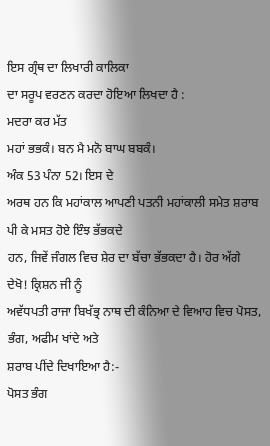ਇਸ ਗ੍ਰੰਥ ਦਾ ਲਿਖਾਰੀ ਕਾਲਿਕਾ
ਦਾ ਸਰੂਪ ਵਰਣਨ ਕਰਦਾ ਹੋਇਆ ਲਿਖਦਾ ਹੈ :
ਮਦਰਾ ਕਰ ਮੱਤ
ਮਹਾਂ ਭਭਕੰ। ਬਨ ਮੈ ਮਨੋ ਬਾਘ ਬਬਕੰ।
ਅੰਕ 53 ਪੰਨਾ 52। ਇਸ ਦੇ
ਅਰਥ ਹਨ ਕਿ ਮਹਾਂਕਾਲ ਆਪਣੀ ਪਤਨੀ ਮਹਾਂਕਾਲੀ ਸਮੇਤ ਸ਼ਰਾਬ ਪੀ ਕੇ ਮਸਤ ਹੋਏ ਇੰਝ ਭੱਭਕਦੇ
ਹਨ, ਜਿਵੇਂ ਜੰਗਲ ਵਿਚ ਸ਼ੇਰ ਦਾ ਬੱਚਾ ਭੱਭਕਦਾ ਹੈ। ਹੋਰ ਅੱਗੇ ਦੇਖੋ! ਕ੍ਰਿਸ਼ਨ ਜੀ ਨੂੰ
ਅਵੱਧਪਤੀ ਰਾਜਾ ਬਿਖੱਭ੍ਰ ਨਾਥ ਦੀ ਕੰਨਿਆ ਦੇ ਵਿਆਹ ਵਿਚ ਪੋਸਤ, ਭੰਗ, ਅਫੀਮ ਖਾਂਦੇ ਅਤੇ
ਸ਼ਰਾਬ ਪੀਂਦੇ ਦਿਖਾਇਆ ਹੈ:-
ਪੋਸਤ ਭੰਗ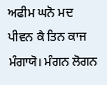ਅਫੀਮ ਘਨੋ ਮਦ ਪੀਵਨ ਕੈ ਤਿਨ ਕਾਜ ਮੰਗਾਯੋ। ਮੰਗਨ ਲੋਗਨ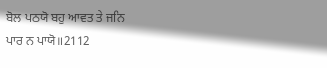ਬੋਲ ਪਠਯੋ ਬਹੁ ਆਵਤ ਤੇ ਜਨਿ
ਪਾਰ ਨ ਪਾਯੋ॥2112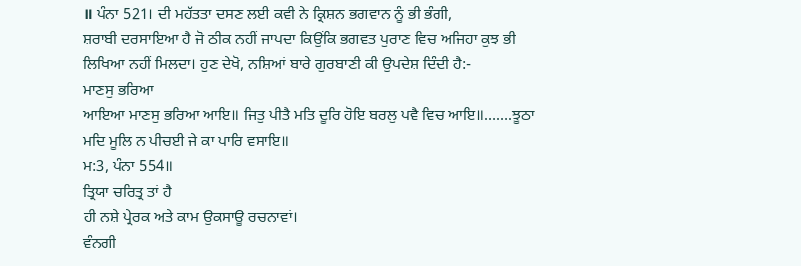॥ ਪੰਨਾ 521। ਦੀ ਮਹੱਤਤਾ ਦਸਣ ਲਈ ਕਵੀ ਨੇ ਕ੍ਰਿਸ਼ਨ ਭਗਵਾਨ ਨੂੰ ਭੀ ਭੰਗੀ,
ਸ਼ਰਾਬੀ ਦਰਸਾਇਆ ਹੈ ਜੋ ਠੀਕ ਨਹੀਂ ਜਾਪਦਾ ਕਿਉਂਕਿ ਭਗਵਤ ਪੁਰਾਣ ਵਿਚ ਅਜਿਹਾ ਕੁਝ ਭੀ
ਲਿਖਿਆ ਨਹੀਂ ਮਿਲਦਾ। ਹੁਣ ਦੇਖੋ, ਨਸ਼ਿਆਂ ਬਾਰੇ ਗੁਰਬਾਣੀ ਕੀ ਉਪਦੇਸ਼ ਦਿੰਦੀ ਹੈ:-
ਮਾਣਸੁ ਭਰਿਆ
ਆਇਆ ਮਾਣਸੁ ਭਰਿਆ ਆਇ॥ ਜਿਤੁ ਪੀਤੈ ਮਤਿ ਦੂਰਿ ਹੋਇ ਬਰਲੁ ਪਵੈ ਵਿਚ ਆਇ॥…….ਝੂਠਾ
ਮਦਿ ਮੂਲਿ ਨ ਪੀਚਈ ਜੇ ਕਾ ਪਾਰਿ ਵਸਾਇ॥
ਮ:3, ਪੰਨਾ 554॥
ਤ੍ਰਿਯਾ ਚਰਿਤ੍ਰ ਤਾਂ ਹੈ
ਹੀ ਨਸ਼ੇ ਪ੍ਰੇਰਕ ਅਤੇ ਕਾਮ ਉਕਸਾਊ ਰਚਨਾਵਾਂ।
ਵੰਨਗੀ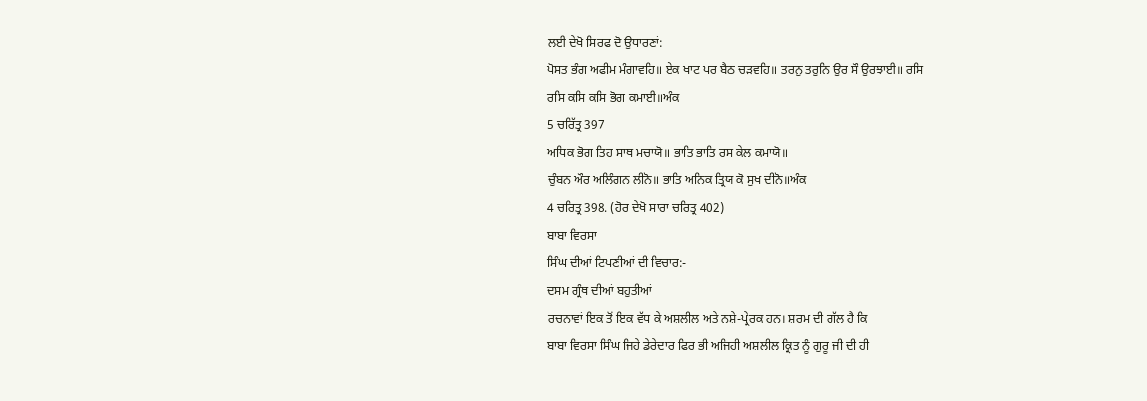ਲਈ ਦੇਖੋ ਸਿਰਫ ਦੋ ਉਧਾਰਣਾਂ:
ਪੋਸਤ ਭੰਗ ਅਫੀਮ ਮੰਗਾਵਹਿ॥ ਏਕ ਖਾਟ ਪਰ ਬੈਠ ਚੜਵਹਿ॥ ਤਰਨੁ ਤਰੁਨਿ ਉਰ ਸੌ ਉਰਝਾਈ॥ ਰਸਿ
ਰਸਿ ਕਸਿ ਕਸਿ ਭੋਗ ਕਮਾਈ॥ਅੰਕ
5 ਚਰਿੱਤ੍ਰ 397
ਅਧਿਕ ਭੋਗ ਤਿਹ ਸਾਥ ਮਚਾਯੋ॥ ਭਾਤਿ ਭਾਤਿ ਰਸ ਕੇਲ ਕਮਾਯੋ॥
ਚੁੰਬਨ ਔਰ ਅਲਿੰਗਨ ਲੀਨੋ॥ ਭਾਤਿ ਅਨਿਕ ਤ੍ਰਿਯ ਕੋ ਸੁਖ ਦੀਨੋ॥ਅੰਕ
4 ਚਰਿਤ੍ਰ 398. (ਹੋਰ ਦੇਖੋ ਸਾਰਾ ਚਰਿਤ੍ਰ 402)
ਬਾਬਾ ਵਿਰਸਾ
ਸਿੰਘ ਦੀਆਂ ਟਿਪਣੀਆਂ ਦੀ ਵਿਚਾਰ:-
ਦਸਮ ਗ੍ਰੰਥ ਦੀਆਂ ਬਹੁਤੀਆਂ
ਰਚਨਾਵਾਂ ਇਕ ਤੋਂ ਇਕ ਵੱਧ ਕੇ ਅਸ਼ਲੀਲ ਅਤੇ ਨਸ਼ੇ-ਪ੍ਰੇਰਕ ਹਨ। ਸ਼ਰਮ ਦੀ ਗੱਲ ਹੈ ਕਿ
ਬਾਬਾ ਵਿਰਸਾ ਸਿੰਘ ਜਿਹੇ ਡੇਰੇਦਾਰ ਫਿਰ ਭੀ ਅਜਿਹੀ ਅਸ਼ਲੀਲ ਕ੍ਰਿਤ ਨੂੰ ਗੁਰੂ ਜੀ ਦੀ ਹੀ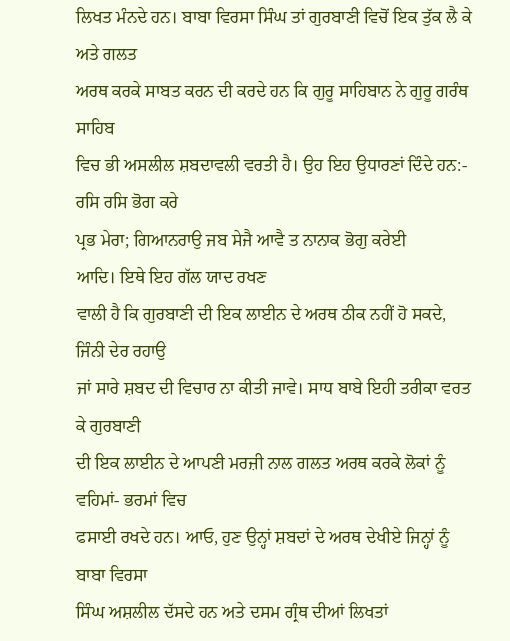ਲਿਖਤ ਮੰਨਦੇ ਹਨ। ਬਾਬਾ ਵਿਰਸਾ ਸਿੰਘ ਤਾਂ ਗੁਰਬਾਣੀ ਵਿਚੋਂ ਇਕ ਤੁੱਕ ਲੈ ਕੇ ਅਤੇ ਗਲਤ
ਅਰਥ ਕਰਕੇ ਸਾਬਤ ਕਰਨ ਦੀ ਕਰਦੇ ਹਨ ਕਿ ਗੁਰੂ ਸਾਹਿਬਾਨ ਨੇ ਗੁਰੂ ਗਰੰਥ ਸਾਹਿਬ
ਵਿਚ ਭੀ ਅਸਲੀਲ ਸ਼ਬਦਾਵਲੀ ਵਰਤੀ ਹੈ। ਉਹ ਇਹ ਉਧਾਰਣਾਂ ਦਿੰਦੇ ਹਨ:-
ਰਸਿ ਰਸਿ ਭੋਗ ਕਰੇ
ਪ੍ਰਭ ਮੇਰਾ; ਗਿਆਨਰਾਉ ਜਬ ਸੇਜੈ ਆਵੈ ਤ ਨਾਨਾਕ ਭੋਗੁ ਕਰੇਈ
ਆਦਿ। ਇਥੇ ਇਹ ਗੱਲ ਯਾਦ ਰਖਣ
ਵਾਲੀ ਹੈ ਕਿ ਗੁਰਬਾਣੀ ਦੀ ਇਕ ਲਾਈਨ ਦੇ ਅਰਥ ਠੀਕ ਨਹੀਂ ਹੋ ਸਕਦੇ, ਜਿੰਨੀ ਦੇਰ ਰਹਾਉ
ਜਾਂ ਸਾਰੇ ਸ਼ਬਦ ਦੀ ਵਿਚਾਰ ਨਾ ਕੀਤੀ ਜਾਵੇ। ਸਾਧ ਬਾਬੇ ਇਹੀ ਤਰੀਕਾ ਵਰਤ ਕੇ ਗੁਰਬਾਣੀ
ਦੀ ਇਕ ਲਾਈਨ ਦੇ ਆਪਣੀ ਮਰਜ਼ੀ ਨਾਲ ਗਲਤ ਅਰਥ ਕਰਕੇ ਲੋਕਾਂ ਨੂੰ ਵਹਿਮਾਂ- ਭਰਮਾਂ ਵਿਚ
ਫਸਾਈ ਰਖਦੇ ਹਨ। ਆਓ, ਹੁਣ ਉਨ੍ਹਾਂ ਸ਼ਬਦਾਂ ਦੇ ਅਰਥ ਦੇਖੀਏ ਜਿਨ੍ਹਾਂ ਨੂੰ ਬਾਬਾ ਵਿਰਸਾ
ਸਿੰਘ ਅਸ਼ਲੀਲ ਦੱਸਦੇ ਹਨ ਅਤੇ ਦਸਮ ਗ੍ਰੰਥ ਦੀਆਂ ਲਿਖਤਾਂ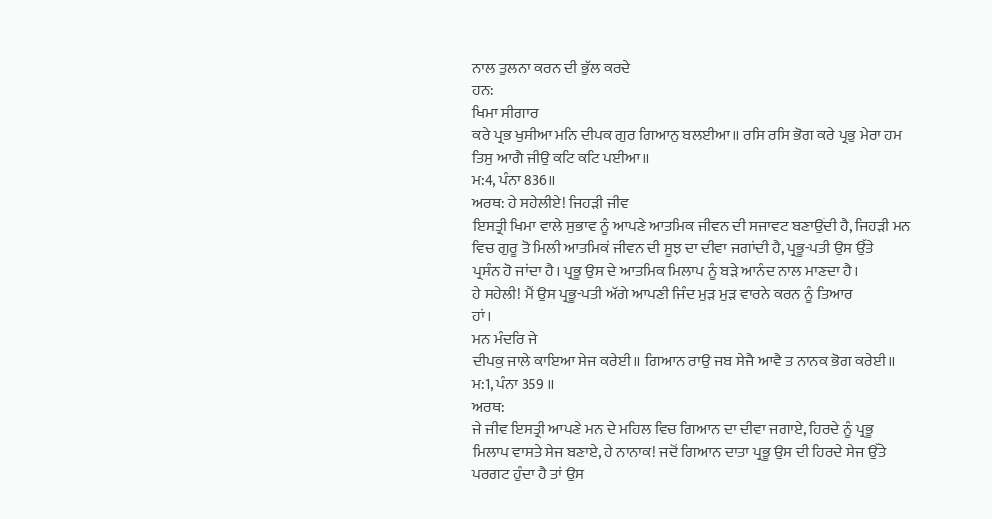ਨਾਲ ਤੁਲਨਾ ਕਰਨ ਦੀ ਭੁੱਲ ਕਰਦੇ
ਹਨ:
ਖਿਮਾ ਸੀਗਾਰ
ਕਰੇ ਪ੍ਰਭ ਖੁਸੀਆ ਮਨਿ ਦੀਪਕ ਗੁਰ ਗਿਆਨੁ ਬਲਈਆ॥ ਰਸਿ ਰਸਿ ਭੋਗ ਕਰੇ ਪ੍ਰਭੁ ਮੇਰਾ ਹਮ
ਤਿਸੁ ਆਗੈ ਜੀਉ ਕਟਿ ਕਟਿ ਪਈਆ॥
ਮ:4, ਪੰਨਾ 836॥
ਅਰਥ: ਹੇ ਸਹੇਲੀਏ! ਜਿਹੜੀ ਜੀਵ
ਇਸਤ੍ਰੀ ਖਿਮਾ ਵਾਲੇ ਸੁਭਾਵ ਨੂੰ ਆਪਣੇ ਆਤਮਿਕ ਜੀਵਨ ਦੀ ਸਜਾਵਟ ਬਣਾਉਂਦੀ ਹੈ, ਜਿਹੜੀ ਮਨ
ਵਿਚ ਗੁਰੂ ਤੋ ਮਿਲੀ ਆਤਮਿਕਂ ਜੀਵਨ ਦੀ ਸੂਝ ਦਾ ਦੀਵਾ ਜਗਾਂਦੀ ਹੈ, ਪ੍ਰਭੂ-ਪਤੀ ਉਸ ਉੱਤੇ
ਪ੍ਰਸੰਨ ਹੋ ਜਾਂਦਾ ਹੈ। ਪ੍ਰਭੂ ਉਸ ਦੇ ਆਤਮਿਕ ਮਿਲਾਪ ਨੂੰ ਬੜੇ ਆਨੰਦ ਨਾਲ ਮਾਣਦਾ ਹੈ।
ਹੇ ਸਹੇਲੀ! ਮੈਂ ਉਸ ਪ੍ਰਭੂ-ਪਤੀ ਅੱਗੇ ਆਪਣੀ ਜਿੰਦ ਮੁੜ ਮੁੜ ਵਾਰਨੇ ਕਰਨ ਨੂੰ ਤਿਆਰ
ਹਾਂ।
ਮਨ ਮੰਦਰਿ ਜੇ
ਦੀਪਕੁ ਜਾਲੇ ਕਾਇਆ ਸੇਜ ਕਰੇਈ॥ ਗਿਆਨ ਰਾਉ ਜਬ ਸੇਜੈ ਆਵੈ ਤ ਨਾਨਕ ਭੋਗ ਕਰੇਈ॥
ਮ:1, ਪੰਨਾ 359 ॥
ਅਰਥ:
ਜੇ ਜੀਵ ਇਸਤ੍ਰੀ ਆਪਣੇ ਮਨ ਦੇ ਮਹਿਲ ਵਿਚ ਗਿਆਨ ਦਾ ਦੀਵਾ ਜਗਾਏ, ਹਿਰਦੇ ਨੂੰ ਪ੍ਰਭੂ
ਮਿਲਾਪ ਵਾਸਤੇ ਸੇਜ ਬਣਾਏ, ਹੇ ਨਾਨਾਕ! ਜਦੋਂ ਗਿਆਨ ਦਾਤਾ ਪ੍ਰਭੂ ਉਸ ਦੀ ਹਿਰਦੇ ਸੇਜ ਉੱਤੇ
ਪਰਗਟ ਹੁੰਦਾ ਹੈ ਤਾਂ ਉਸ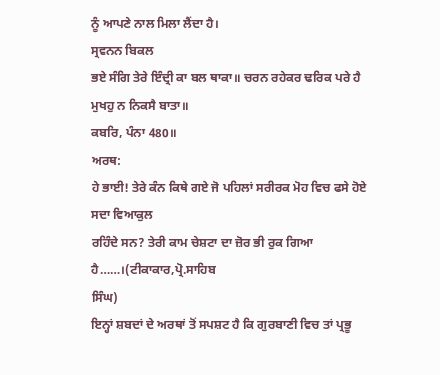ਨੂੰ ਆਪਣੇ ਨਾਲ ਮਿਲਾ ਲੈਂਦਾ ਹੈ।
ਸ੍ਰਵਨਨ ਬਿਕਲ
ਭਏ ਸੰਗਿ ਤੇਰੇ ਇੰਦ੍ਰੀ ਕਾ ਬਲ ਥਾਕਾ॥ ਚਰਨ ਰਹੇਕਰ ਢਰਿਕ ਪਰੇ ਹੈ ਮੁਖਹੁ ਨ ਨਿਕਸੈ ਬਾਤਾ॥
ਕਬਰਿ, ਪੰਨਾ 480॥
ਅਰਥ:
ਹੇ ਭਾਈ! ਤੇਰੇ ਕੰਨ ਕਿਥੇ ਗਏ ਜੋ ਪਹਿਲਾਂ ਸਰੀਰਕ ਮੋਹ ਵਿਚ ਫਸੇ ਹੋਏ ਸਦਾ ਵਿਆਕੁਲ
ਰਹਿੰਦੇ ਸਨ? ਤੇਰੀ ਕਾਮ ਚੇਸ਼ਟਾ ਦਾ ਜ਼ੋਰ ਭੀ ਰੁਕ ਗਿਆ ਹੈ……।(ਟੀਕਾਕਾਰ,ਪ੍ਰੋ.ਸਾਹਿਬ
ਸਿੰਘ)
ਇਨ੍ਹਾਂ ਸ਼ਬਦਾਂ ਦੇ ਅਰਥਾਂ ਤੋਂ ਸਪਸ਼ਟ ਹੈ ਕਿ ਗੁਰਬਾਣੀ ਵਿਚ ਤਾਂ ਪ੍ਰਭੂ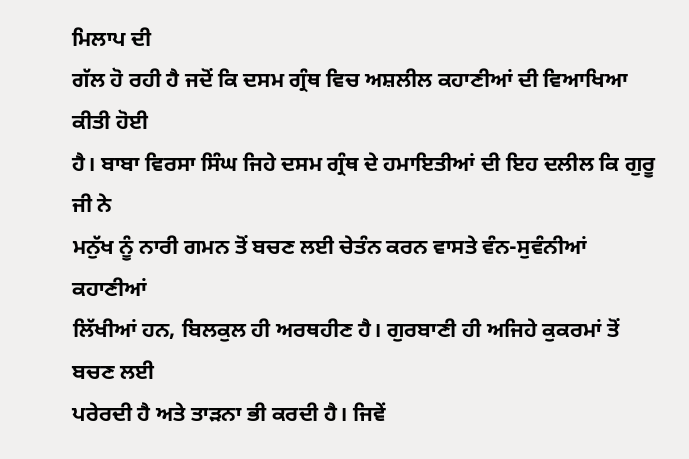ਮਿਲਾਪ ਦੀ
ਗੱਲ ਹੋ ਰਹੀ ਹੈ ਜਦੋਂ ਕਿ ਦਸਮ ਗ੍ਰੰਥ ਵਿਚ ਅਸ਼ਲੀਲ ਕਹਾਣੀਆਂ ਦੀ ਵਿਆਖਿਆ ਕੀਤੀ ਹੋਈ
ਹੈ। ਬਾਬਾ ਵਿਰਸਾ ਸਿੰਘ ਜਿਹੇ ਦਸਮ ਗ੍ਰੰਥ ਦੇ ਹਮਾਇਤੀਆਂ ਦੀ ਇਹ ਦਲੀਲ ਕਿ ਗੁਰੂ ਜੀ ਨੇ
ਮਨੁੱਖ ਨੂੰ ਨਾਰੀ ਗਮਨ ਤੋਂ ਬਚਣ ਲਈ ਚੇਤੰਨ ਕਰਨ ਵਾਸਤੇ ਵੰਨ-ਸੁਵੰਨੀਆਂ ਕਹਾਣੀਆਂ
ਲਿੱਖੀਆਂ ਹਨ, ਬਿਲਕੁਲ ਹੀ ਅਰਥਹੀਣ ਹੈ। ਗੁਰਬਾਣੀ ਹੀ ਅਜਿਹੇ ਕੁਕਰਮਾਂ ਤੋਂ ਬਚਣ ਲਈ
ਪਰੇਰਦੀ ਹੈ ਅਤੇ ਤਾੜਨਾ ਭੀ ਕਰਦੀ ਹੈ। ਜਿਵੇਂ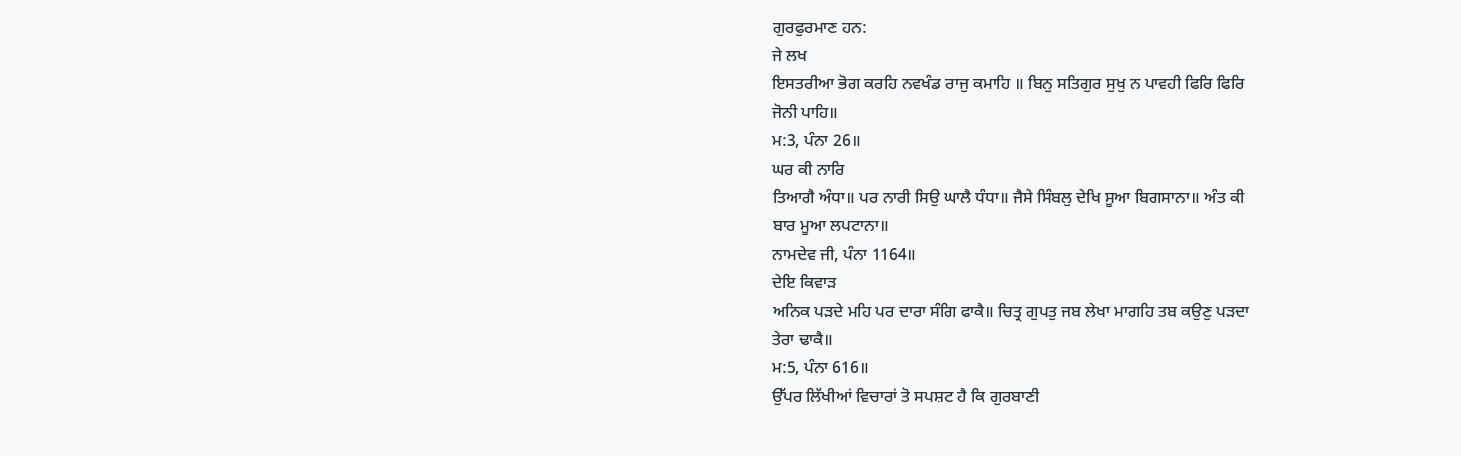ਗੁਰਫੁਰਮਾਣ ਹਨ:
ਜੇ ਲਖ
ਇਸਤਰੀਆ ਭੋਗ ਕਰਹਿ ਨਵਖੰਡ ਰਾਜੁ ਕਮਾਹਿ ॥ ਬਿਨੁ ਸਤਿਗੁਰ ਸੁਖੁ ਨ ਪਾਵਹੀ ਫਿਰਿ ਫਿਰਿ
ਜੋਨੀ ਪਾਹਿ॥
ਮ:3, ਪੰਨਾ 26॥
ਘਰ ਕੀ ਨਾਰਿ
ਤਿਆਗੈ ਅੰਧਾ॥ ਪਰ ਨਾਰੀ ਸਿਉ ਘਾਲੈ ਧੰਧਾ॥ ਜੈਸੇ ਸਿੰਬਲੁ ਦੇਖਿ ਸੂਆ ਬਿਗਸਾਨਾ॥ ਅੰਤ ਕੀ
ਬਾਰ ਮੂਆ ਲਪਟਾਨਾ॥
ਨਾਮਦੇਵ ਜੀ, ਪੰਨਾ 1164॥
ਦੇਇ ਕਿਵਾੜ
ਅਨਿਕ ਪੜਦੇ ਮਹਿ ਪਰ ਦਾਰਾ ਸੰਗਿ ਫਾਕੈ॥ ਚਿਤ੍ਰ ਗੁਪਤੁ ਜਬ ਲੇਖਾ ਮਾਗਹਿ ਤਬ ਕਉਣੁ ਪੜਦਾ
ਤੇਰਾ ਢਾਕੈ॥
ਮ:5, ਪੰਨਾ 616॥
ਉੱਪਰ ਲਿੱਖੀਆਂ ਵਿਚਾਰਾਂ ਤੋ ਸਪਸ਼ਟ ਹੈ ਕਿ ਗੁਰਬਾਣੀ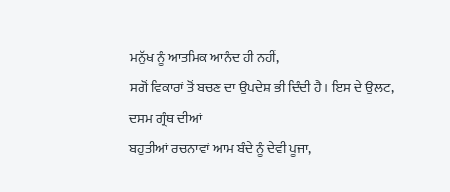ਮਨੁੱਖ ਨੂੰ ਆਤਮਿਕ ਆਨੰਦ ਹੀ ਨਹੀਂ,
ਸਗੋਂ ਵਿਕਾਰਾਂ ਤੋਂ ਬਚਣ ਦਾ ਉਪਦੇਸ਼ ਭੀ ਦਿੰਦੀ ਹੈ। ਇਸ ਦੇ ਉਲਟ,
ਦਸਮ ਗ੍ਰੰਥ ਦੀਆਂ
ਬਹੁਤੀਆਂ ਰਚਨਾਵਾਂ ਆਮ ਬੰਦੇ ਨੂੰ ਦੇਵੀ ਪੂਜਾ,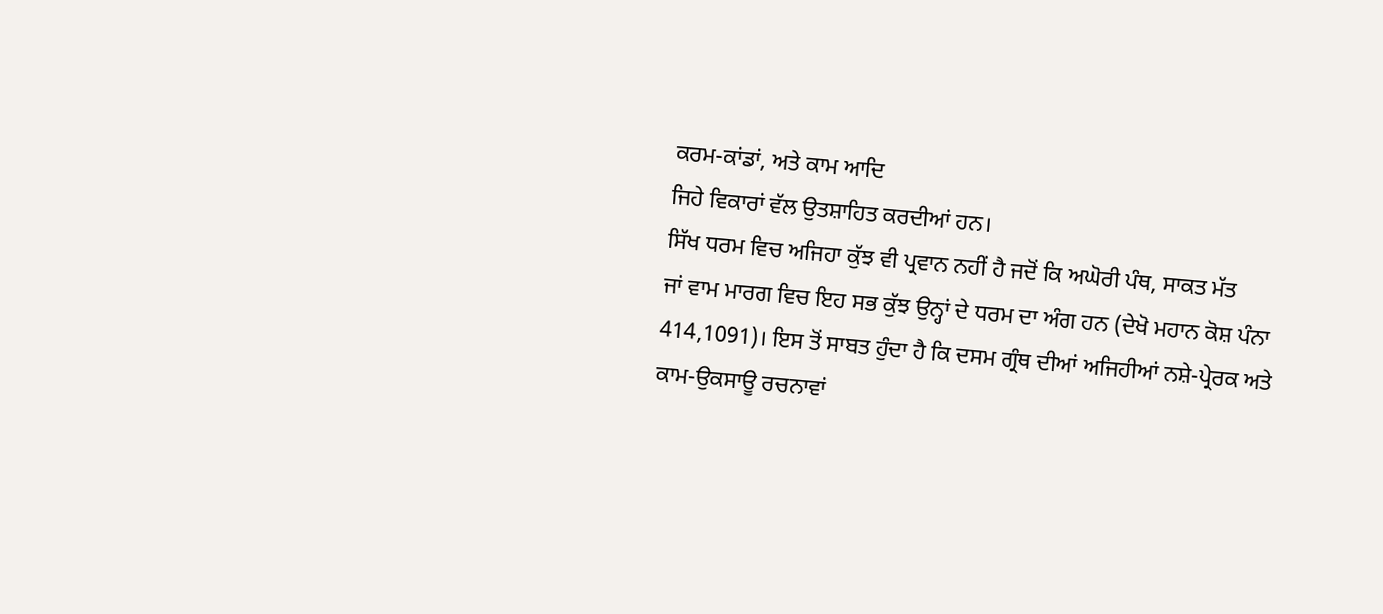ਕਰਮ-ਕਾਂਡਾਂ, ਅਤੇ ਕਾਮ ਆਦਿ
ਜਿਹੇ ਵਿਕਾਰਾਂ ਵੱਲ ਉਤਸ਼ਾਹਿਤ ਕਰਦੀਆਂ ਹਨ।
ਸਿੱਖ ਧਰਮ ਵਿਚ ਅਜਿਹਾ ਕੁੱਝ ਵੀ ਪ੍ਰਵਾਨ ਨਹੀਂ ਹੈ ਜਦੋਂ ਕਿ ਅਘੋਰੀ ਪੰਥ, ਸਾਕਤ ਮੱਤ
ਜਾਂ ਵਾਮ ਮਾਰਗ ਵਿਚ ਇਹ ਸਭ ਕੁੱਝ ਉਨ੍ਹਾਂ ਦੇ ਧਰਮ ਦਾ ਅੰਗ ਹਨ (ਦੇਖੋ ਮਹਾਨ ਕੋਸ਼ ਪੰਨਾ
414,1091)। ਇਸ ਤੋਂ ਸਾਬਤ ਹੁੰਦਾ ਹੈ ਕਿ ਦਸਮ ਗ੍ਰੰਥ ਦੀਆਂ ਅਜਿਹੀਆਂ ਨਸ਼ੇ-ਪ੍ਰੇਰਕ ਅਤੇ
ਕਾਮ-ਉਕਸਾਊ ਰਚਨਾਵਾਂ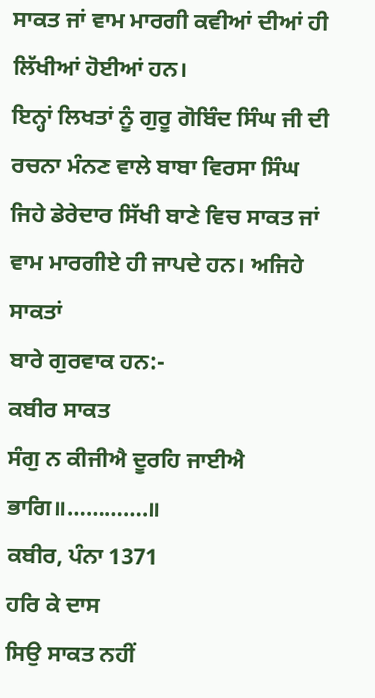ਸਾਕਤ ਜਾਂ ਵਾਮ ਮਾਰਗੀ ਕਵੀਆਂ ਦੀਆਂ ਹੀ ਲਿੱਖੀਆਂ ਹੋਈਆਂ ਹਨ।
ਇਨ੍ਹਾਂ ਲਿਖਤਾਂ ਨੂੰ ਗੁਰੂ ਗੋਬਿੰਦ ਸਿੰਘ ਜੀ ਦੀ ਰਚਨਾ ਮੰਨਣ ਵਾਲੇ ਬਾਬਾ ਵਿਰਸਾ ਸਿੰਘ
ਜਿਹੇ ਡੇਰੇਦਾਰ ਸਿੱਖੀ ਬਾਣੇ ਵਿਚ ਸਾਕਤ ਜਾਂ ਵਾਮ ਮਾਰਗੀਏ ਹੀ ਜਾਪਦੇ ਹਨ। ਅਜਿਹੇ ਸਾਕਤਾਂ
ਬਾਰੇ ਗੁਰਵਾਕ ਹਨ:-
ਕਬੀਰ ਸਾਕਤ
ਸੰਗੁ ਨ ਕੀਜੀਐ ਦੂਰਹਿ ਜਾਈਐ ਭਾਗਿ॥………….॥
ਕਬੀਰ, ਪੰਨਾ 1371
ਹਰਿ ਕੇ ਦਾਸ
ਸਿਉ ਸਾਕਤ ਨਹੀਂ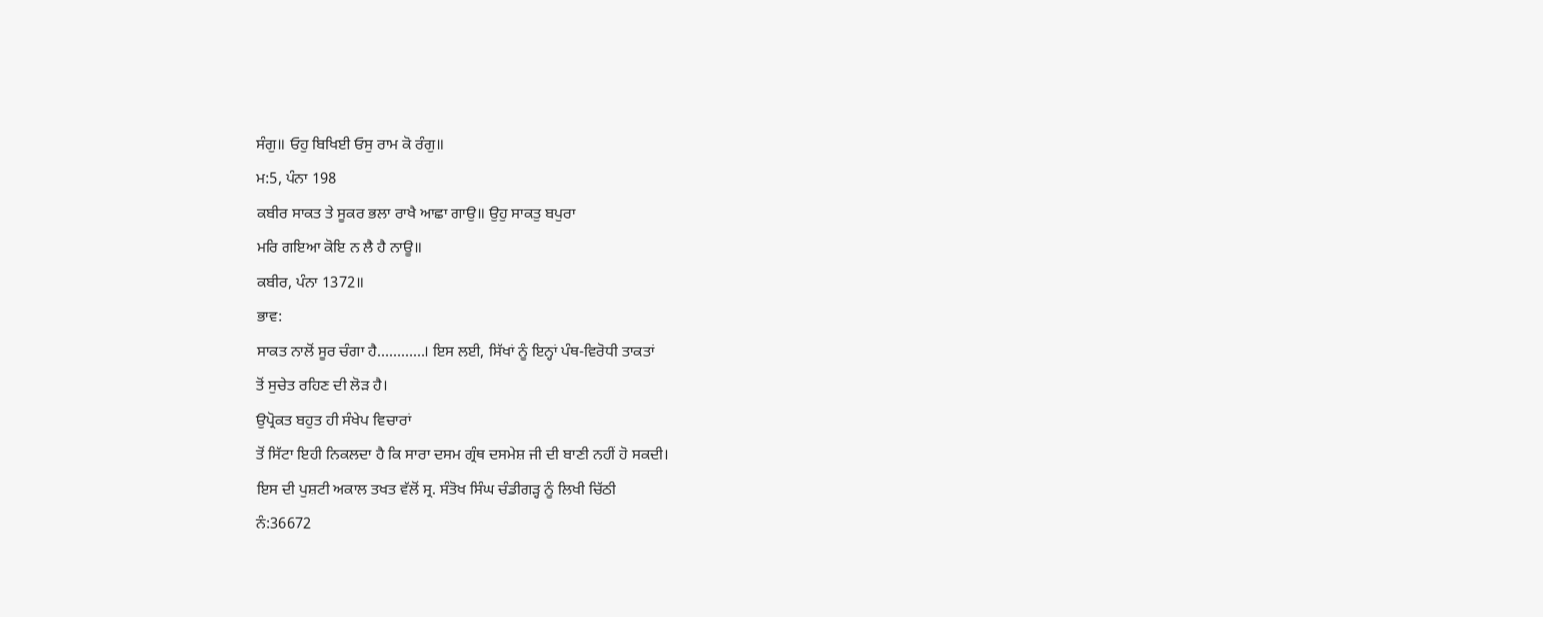ਸੰਗੁ॥ ਓਹੁ ਬਿਖਿਈ ਓਸੁ ਰਾਮ ਕੋ ਰੰਗੁ॥
ਮ:5, ਪੰਨਾ 198
ਕਬੀਰ ਸਾਕਤ ਤੇ ਸੂਕਰ ਭਲਾ ਰਾਖੈ ਆਛਾ ਗਾਉ॥ ਉਹੁ ਸਾਕਤੁ ਬਪੁਰਾ
ਮਰਿ ਗਇਆ ਕੋਇ ਨ ਲੈ ਹੈ ਨਾਊ॥
ਕਬੀਰ, ਪੰਨਾ 1372॥
ਭਾਵ:
ਸਾਕਤ ਨਾਲੋਂ ਸੂਰ ਚੰਗਾ ਹੈ…………। ਇਸ ਲਈ, ਸਿੱਖਾਂ ਨੂੰ ਇਨ੍ਹਾਂ ਪੰਥ-ਵਿਰੋਧੀ ਤਾਕਤਾਂ
ਤੋਂ ਸੁਚੇਤ ਰਹਿਣ ਦੀ ਲੋੜ ਹੈ।
ਉਪ੍ਰੋਕਤ ਬਹੁਤ ਹੀ ਸੰਖੇਪ ਵਿਚਾਰਾਂ
ਤੋਂ ਸਿੱਟਾ ਇਹੀ ਨਿਕਲਦਾ ਹੈ ਕਿ ਸਾਰਾ ਦਸਮ ਗ੍ਰੰਥ ਦਸਮੇਸ਼ ਜੀ ਦੀ ਬਾਣੀ ਨਹੀਂ ਹੋ ਸਕਦੀ।
ਇਸ ਦੀ ਪੁਸ਼ਟੀ ਅਕਾਲ ਤਖਤ ਵੱਲੋਂ ਸ੍ਰ. ਸੰਤੋਖ ਸਿੰਘ ਚੰਡੀਗੜ੍ਹ ਨੂੰ ਲਿਖੀ ਚਿੱਠੀ
ਨੰ:36672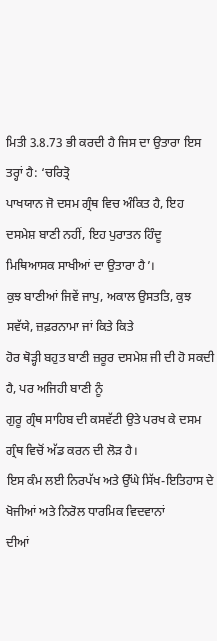ਮਿਤੀ 3.8.73 ਭੀ ਕਰਦੀ ਹੈ ਜਿਸ ਦਾ ਉਤਾਰਾ ਇਸ ਤਰ੍ਹਾਂ ਹੈ: ‘ਚਰਿਤ੍ਰੋ
ਪਾਖਯਾਨ ਜੋ ਦਸਮ ਗ੍ਰੰਥ ਵਿਚ ਅੰਕਿਤ ਹੈ, ਇਹ ਦਸਮੇਸ਼ ਬਾਣੀ ਨਹੀਂ, ਇਹ ਪੁਰਾਤਨ ਹਿੰਦੂ
ਮਿਥਿਆਸਕ ਸਾਖੀਆਂ ਦਾ ਉਤਾਰਾ ਹੈ’।
ਕੁਝ ਬਾਣੀਆਂ ਜਿਵੇਂ ਜਾਪੁ, ਅਕਾਲ ਉਸਤਤਿ, ਕੁਝ ਸਵੱਯੇ, ਜ਼ਫ਼ਰਨਾਮਾ ਜਾਂ ਕਿਤੇ ਕਿਤੇ
ਹੋਰ ਥੋੜ੍ਹੀ ਬਹੁਤ ਬਾਣੀ ਜ਼ਰੂਰ ਦਸਮੇਸ਼ ਜੀ ਦੀ ਹੋ ਸਕਦੀ ਹੈ, ਪਰ ਅਜਿਹੀ ਬਾਣੀ ਨੂੰ
ਗੁਰੂ ਗ੍ਰੰਥ ਸਾਹਿਬ ਦੀ ਕਸਵੱਟੀ ਉਤੇ ਪਰਖ ਕੇ ਦਸਮ ਗ੍ਰੰਥ ਵਿਚੋਂ ਅੱਡ ਕਰਨ ਦੀ ਲੋੜ ਹੈ।
ਇਸ ਕੰਮ ਲਈ ਨਿਰਪੱਖ ਅਤੇ ਉੱਘੇ ਸਿੱਖ-ਇਤਿਹਾਸ ਦੇ ਖੋਜੀਆਂ ਅਤੇ ਨਿਰੋਲ ਧਾਰਮਿਕ ਵਿਦਵਾਨਾਂ
ਦੀਆਂ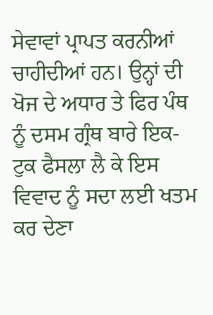ਸੇਵਾਵਾਂ ਪ੍ਰਾਪਤ ਕਰਨੀਆਂ ਚਾਹੀਦੀਆਂ ਹਨ। ਉਨ੍ਹਾਂ ਦੀ ਖੋਜ ਦੇ ਅਧਾਰ ਤੇ ਫਿਰ ਪੰਥ
ਨੂੰ ਦਸਮ ਗ੍ਰੰਥ ਬਾਰੇ ਇਕ-ਟੁਕ ਫੈਸਲਾ ਲੈ ਕੇ ਇਸ ਵਿਵਾਦ ਨੂੰ ਸਦਾ ਲਈ ਖਤਮ ਕਰ ਦੇਣਾ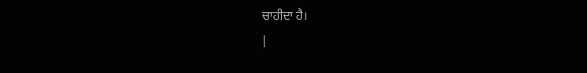ਚਾਹੀਦਾ ਹੈ।
|